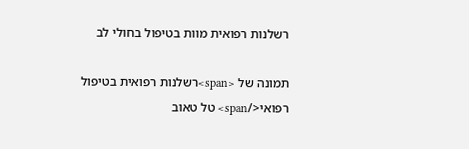רשלנות רפואית מוות בטיפול בחולי לב

תמונה של <span>רשלנות רפואית בטיפול רפואי</span> טל טאוב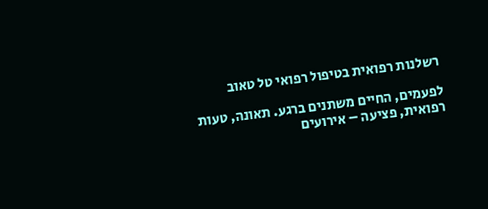רשלנות רפואית בטיפול רפואי טל טאוב

לפעמים, החיים משתנים ברגע. תאונה, טעות רפואית, פציעה – אירועים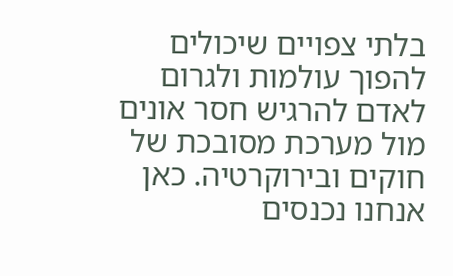בלתי צפויים שיכולים להפוך עולמות ולגרום לאדם להרגיש חסר אונים מול מערכת מסובכת של חוקים ובירוקרטיה. כאן אנחנו נכנסים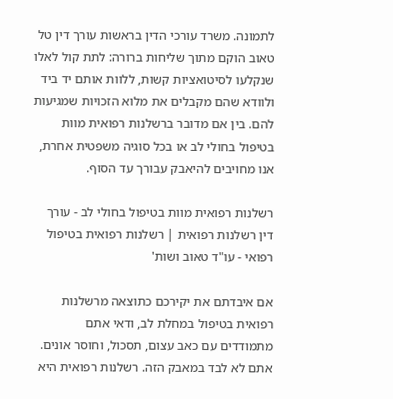לתמונה. משרד עורכי הדין בראשות עורך דין טל טאוב הוקם מתוך שליחות ברורה: לתת קול לאלו שנקלעו לסיטואציות קשות, ללוות אותם יד ביד ולוודא שהם מקבלים את מלוא הזכויות שמגיעות להם. בין אם מדובר ברשלנות רפואית מוות בטיפול בחולי לב או בכל סוגיה משפטית אחרת, אנו מחויבים להיאבק עבורך עד הסוף.

רשלנות רפואית מוות בטיפול בחולי לב - עורך דין רשלנות רפואית | רשלנות רפואית בטיפול רפואי - עו"ד טאוב ושות'

אם איבדתם את יקירכם כתוצאה מרשלנות רפואית בטיפול במחלת לב, ודאי אתם מתמודדים עם כאב עצום, תסכול, וחוסר אונים. אתם לא לבד במאבק הזה. רשלנות רפואית היא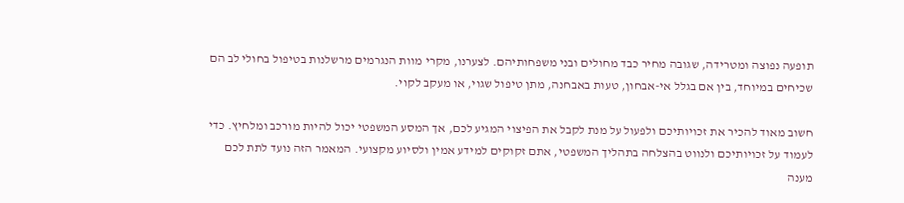תופעה נפוצה ומטרידה, שגובה מחיר כבד מחולים ובני משפחותיהם. לצערנו, מקרי מוות הנגרמים מרשלנות בטיפול בחולי לב הם שכיחים במיוחד, בין אם בגלל אי-אבחון, טעות באבחנה, מתן טיפול שגוי, או מעקב לקוי.

חשוב מאוד להכיר את זכויותיכם ולפעול על מנת לקבל את הפיצוי המגיע לכם, אך המסע המשפטי יכול להיות מורכב ומלחיץ. כדי לעמוד על זכויותיכם ולנווט בהצלחה בתהליך המשפטי, אתם זקוקים למידע אמין ולסיוע מקצועי. המאמר הזה נועד לתת לכם מענה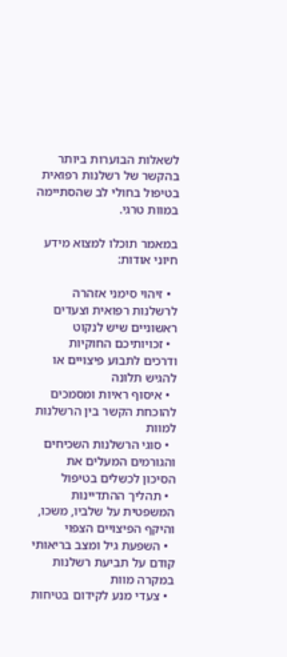לשאלות הבוערות ביותר בהקשר של רשלנות רפואית בטיפול בחולי לב שהסתיימה במוות טרגי.

במאמר תוכלו למצוא מידע חיוני אודות:

  • זיהוי סימני אזהרה לרשלנות רפואית וצעדים ראשוניים שיש לנקוט
  • זכויותיכם החוקיות ודרכים לתבוע פיצויים או להגיש תלונה
  • איסוף ראיות ומסמכים להוכחת הקשר בין הרשלנות למוות
  • סוגי הרשלנות השכיחים והגורמים המעלים את הסיכון לכשלים בטיפול
  • תהליך ההתדיינות המשפטית על שלביו, משכו, והיקף הפיצויים הצפוי
  • השפעת גיל ומצב בריאותי קודם על תביעת רשלנות במקרה מוות
  • צעדי מנע לקידום בטיחות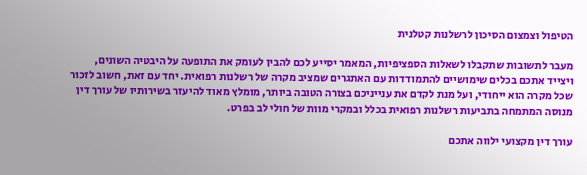הטיפול וצמצום הסיכון לרשלנות קטלנית

מעבר לתשובות שתקבלו לשאלות הספציפיות, המאמר יסייע לכם להבין לעומק את התופעה על היבטיה השונים, ויצייד אתכם בכלים שימושיים להתמודדות עם האתגרים שמציב מקרה של רשלנות רפואית. יחד עם זאת, חשוב לזכור שכל מקרה הוא ייחודי, ועל מנת לקדם את ענייניכם בצורה הטובה ביותר, מומלץ מאוד להיעזר בשירותיו של עורך דין מנוסה המתמחה בתביעות רשלנות רפואית בכלל ובמקרי מוות של חולי לב בפרט.

עורך דין מקצועי ילווה אתכם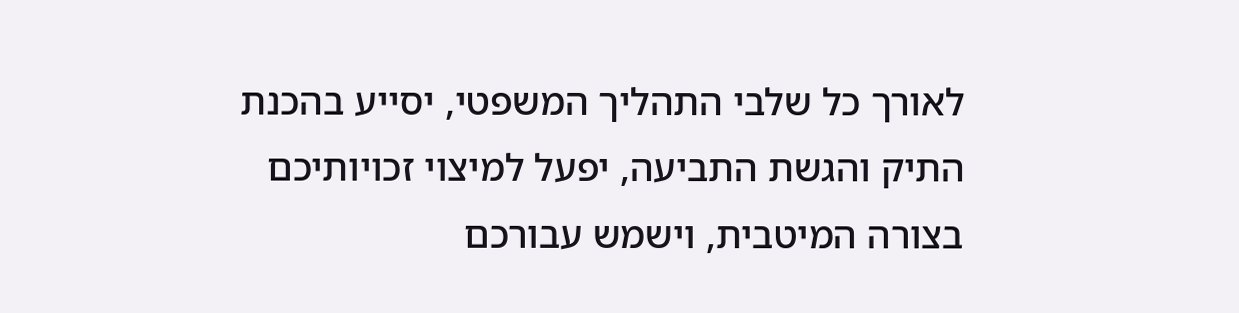לאורך כל שלבי התהליך המשפטי, יסייע בהכנת התיק והגשת התביעה, יפעל למיצוי זכויותיכם בצורה המיטבית, וישמש עבורכם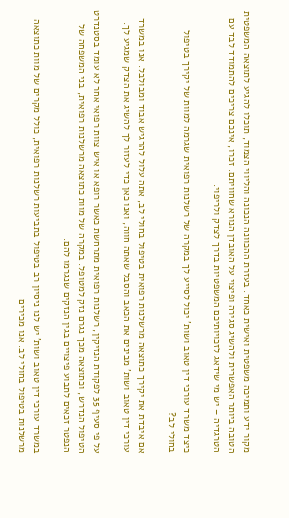מקור ידע ותמיכה משפטית ואישית כאחד. בעזרת ההכוונה הנכונה והליווי הצמוד, תוכלו להגיע לתוצאה המשפטית הטובה ביותר האפשרית ולהשיג סגירה ופיצוי על האובדן הנורא שחוויתם. זכרו, אינכם צריכים להתמודד לבד עם הטרגדיה – יש מי שידאג לזכויותיכם המשפטיות בדרך לצדק ולריפוי.

כיצד משרד עורכי דין טאוב ושות' יכול לסייע לך במקרה של רשלנות רפואית שגרמה למוות של יקירך בטיפול בחולי לב?

אם איבדת את יקירך כתוצאה מרשלנות רפואית בטיפול בחולי לב, אתה עלול להרגיש אבוד ומבולבל. אנו במשרד עורכי דין טאוב ושות' מבינים את הכאב והסבל שאתה חווה, ואנו כאן כדי לעזור לך להשיג את הצדק שמגיע לך.

על פי סעיף 35 לפקודת הנזיקין, רשלנות רפואית מתרחשת כאשר רופא או איש צוות רפואי אחר לא עומד בסטנדרט הטיפול הנדרש, וכתוצאה מכך נגרם נזק למטופל. במקרה של מוות כתוצאה מרשלנות רפואית, בני המשפחה של הנפטר זכאים לתבוע פיצויים בגין הנזקים שנגרמו להם.

במשרד עורכי דין טאוב ושות' יש לנו ניסיון רב בטיפול בתביעות רשלנות רפואית, כולל מקרים של מוות כתוצאה מרשלנות בטיפול בחולי לב. אנו מכירים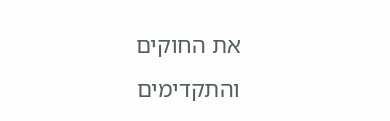את החוקים והתקדימים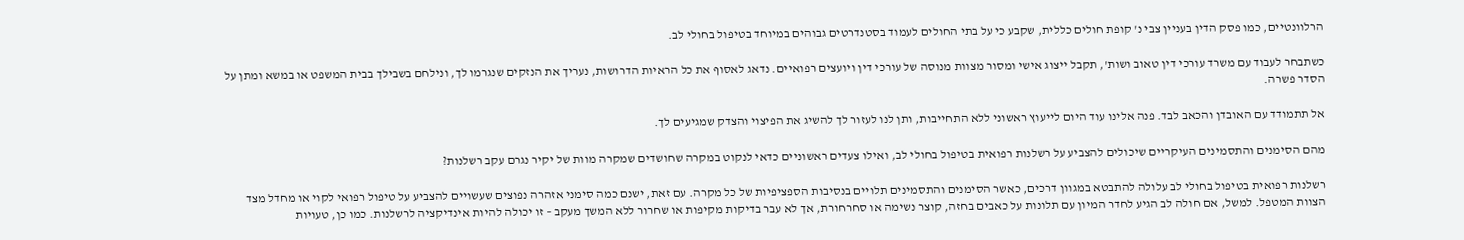הרלוונטיים, כמו פסק הדין בעניין צבי נ' קופת חולים כללית, שקבע כי על בתי החולים לעמוד בסטנדרטים גבוהים במיוחד בטיפול בחולי לב.

כשתבחר לעבוד עם משרד עורכי דין טאוב ושות', תקבל ייצוג אישי ומסור מצוות מנוסה של עורכי דין ויועצים רפואיים. נדאג לאסוף את כל הראיות הדרושות, נעריך את הנזקים שנגרמו לך, ונילחם בשבילך בבית המשפט או במשא ומתן על הסדר פשרה.

אל תתמודד עם האובדן והכאב לבד. פנה אלינו עוד היום לייעוץ ראשוני ללא התחייבות, ותן לנו לעזור לך להשיג את הפיצוי והצדק שמגיעים לך.

מהם הסימנים והתסמינים העיקריים שיכולים להצביע על רשלנות רפואית בטיפול בחולי לב, ואילו צעדים ראשוניים כדאי לנקוט במקרה שחושדים שמקרה מוות של יקיר נגרם עקב רשלנות?

רשלנות רפואית בטיפול בחולי לב עלולה להתבטא במגוון דרכים, כאשר הסימנים והתסמינים תלויים בנסיבות הספציפיות של כל מקרה. עם זאת, ישנם כמה סימני אזהרה נפוצים שעשויים להצביע על טיפול רפואי לקוי או מחדל מצד הצוות המטפל. למשל, אם חולה לב הגיע לחדר המיון עם תלונות על כאבים בחזה, קוצר נשימה או סחרחורת, אך לא עבר בדיקות מקיפות או שחרור ללא המשך מעקב – זו יכולה להיות אינדיקציה לרשלנות. כמו כן, טעויות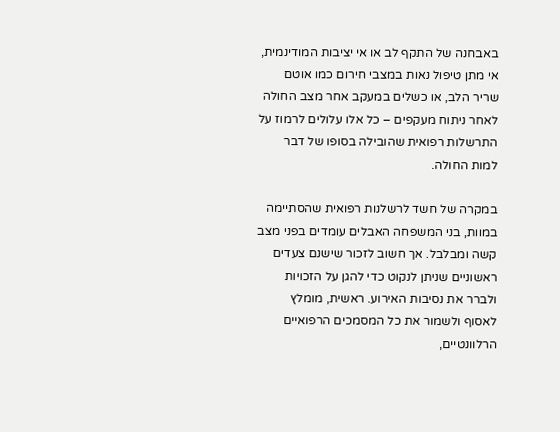באבחנה של התקף לב או אי יציבות המודינמית, אי מתן טיפול נאות במצבי חירום כמו אוטם שריר הלב, או כשלים במעקב אחר מצב החולה לאחר ניתוח מעקפים – כל אלו עלולים לרמוז על התרשלות רפואית שהובילה בסופו של דבר למות החולה.

במקרה של חשד לרשלנות רפואית שהסתיימה במוות, בני המשפחה האבלים עומדים בפני מצב קשה ומבלבל. אך חשוב לזכור שישנם צעדים ראשוניים שניתן לנקוט כדי להגן על הזכויות ולברר את נסיבות האירוע. ראשית, מומלץ לאסוף ולשמור את כל המסמכים הרפואיים הרלוונטיים,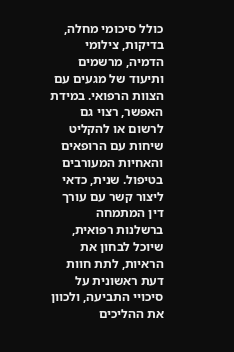כולל סיכומי מחלה, בדיקות, צילומי הדמיה, מרשמים ותיעוד של מגעים עם הצוות הרפואי. במידת האפשר, רצוי גם לרשום או להקליט שיחות עם הרופאים והאחיות המעורבים בטיפול. שנית, כדאי ליצור קשר עם עורך דין המתמחה ברשלנות רפואית, שיוכל לבחון את הראיות, לתת חוות דעת ראשונית על סיכויי התביעה, ולכוון את ההליכים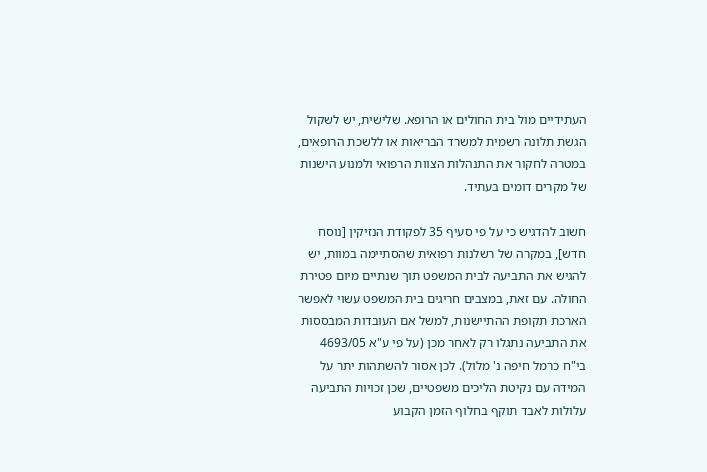העתידיים מול בית החולים או הרופא. שלישית, יש לשקול הגשת תלונה רשמית למשרד הבריאות או ללשכת הרופאים, במטרה לחקור את התנהלות הצוות הרפואי ולמנוע הישנות של מקרים דומים בעתיד.

חשוב להדגיש כי על פי סעיף 35 לפקודת הנזיקין [נוסח חדש], במקרה של רשלנות רפואית שהסתיימה במוות, יש להגיש את התביעה לבית המשפט תוך שנתיים מיום פטירת החולה. עם זאת, במצבים חריגים בית המשפט עשוי לאפשר הארכת תקופת ההתיישנות, למשל אם העובדות המבססות את התביעה נתגלו רק לאחר מכן (על פי ע"א 4693/05 בי"ח כרמל חיפה נ' מלול). לכן אסור להשתהות יתר על המידה עם נקיטת הליכים משפטיים, שכן זכויות התביעה עלולות לאבד תוקף בחלוף הזמן הקבוע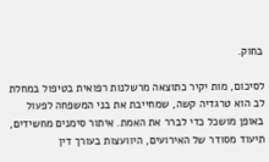בחוק.

לסיכום, מות יקיר כתוצאה מרשלנות רפואית בטיפול במחלת לב הוא טרגדיה קשה, שמחייבת את בני המשפחה לפעול באופן מושכל כדי לברר את האמת. איתור סימנים מחשידים, תיעוד מסודר של האירועים, היוועצות בעורך דין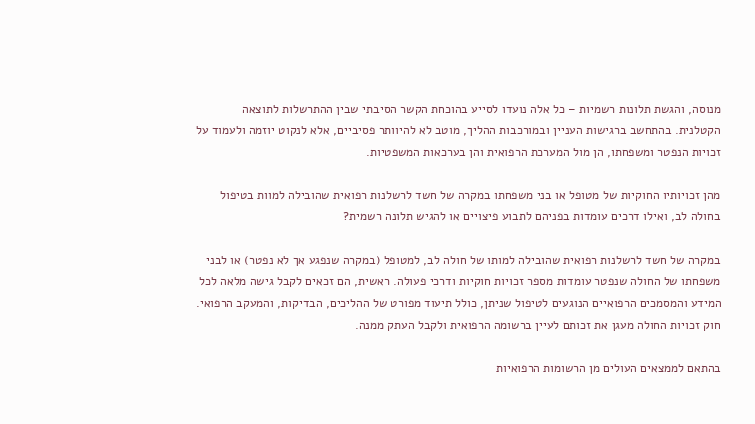מנוסה, והגשת תלונות רשמיות – כל אלה נועדו לסייע בהוכחת הקשר הסיבתי שבין ההתרשלות לתוצאה הקטלנית. בהתחשב ברגישות העניין ובמורכבות ההליך, מוטב לא להיוותר פסיביים, אלא לנקוט יוזמה ולעמוד על זכויות הנפטר ומשפחתו, הן מול המערכת הרפואית והן בערכאות המשפטיות.

מהן זכויותיו החוקיות של מטופל או בני משפחתו במקרה של חשד לרשלנות רפואית שהובילה למוות בטיפול בחולה לב, ואילו דרכים עומדות בפניהם לתבוע פיצויים או להגיש תלונה רשמית?

במקרה של חשד לרשלנות רפואית שהובילה למותו של חולה לב, למטופל (במקרה שנפגע אך לא נפטר) או לבני משפחתו של החולה שנפטר עומדות מספר זכויות חוקיות ודרכי פעולה. ראשית, הם זכאים לקבל גישה מלאה לכל המידע והמסמכים הרפואיים הנוגעים לטיפול שניתן, כולל תיעוד מפורט של ההליכים, הבדיקות, והמעקב הרפואי. חוק זכויות החולה מעגן את זכותם לעיין ברשומה הרפואית ולקבל העתק ממנה.

בהתאם לממצאים העולים מן הרשומות הרפואיות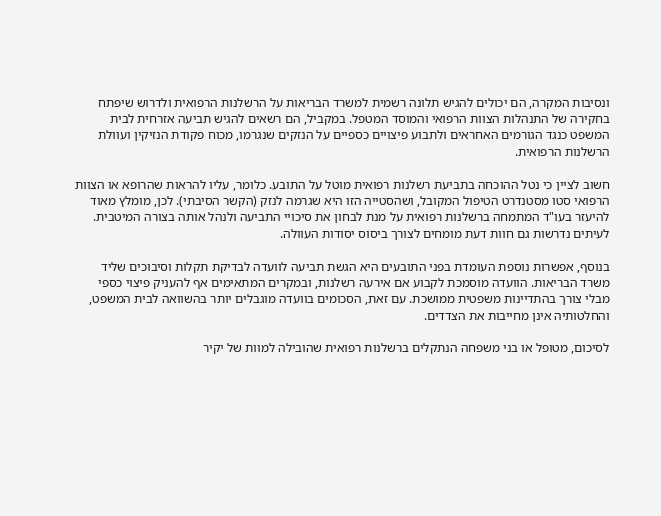ונסיבות המקרה, הם יכולים להגיש תלונה רשמית למשרד הבריאות על הרשלנות הרפואית ולדרוש שיפתח בחקירה של התנהלות הצוות הרפואי והמוסד המטפל. במקביל, הם רשאים להגיש תביעה אזרחית לבית המשפט כנגד הגורמים האחראים ולתבוע פיצויים כספיים על הנזקים שנגרמו, מכוח פקודת הנזיקין ועוולת הרשלנות הרפואית.

חשוב לציין כי נטל ההוכחה בתביעת רשלנות רפואית מוטל על התובע. כלומר, עליו להראות שהרופא או הצוות הרפואי סטו מסטנדרט הטיפול המקובל, ושהסטייה הזו היא שגרמה לנזק (הקשר הסיבתי). לכן, מומלץ מאוד להיעזר בעו"ד המתמחה ברשלנות רפואית על מנת לבחון את סיכויי התביעה ולנהל אותה בצורה המיטבית. לעיתים נדרשות גם חוות דעת מומחים לצורך ביסוס יסודות העוולה.

בנוסף, אפשרות נוספת העומדת בפני התובעים היא הגשת תביעה לוועדה לבדיקת תקלות וסיבוכים שליד משרד הבריאות. הוועדה מוסמכת לקבוע אם אירעה רשלנות, ובמקרים המתאימים אף להעניק פיצוי כספי מבלי צורך בהתדיינות משפטית ממושכת. עם זאת, הסכומים בוועדה מוגבלים יותר בהשוואה לבית המשפט, והחלטותיה אינן מחייבות את הצדדים.

לסיכום, מטופל או בני משפחה הנתקלים ברשלנות רפואית שהובילה למוות של יקיר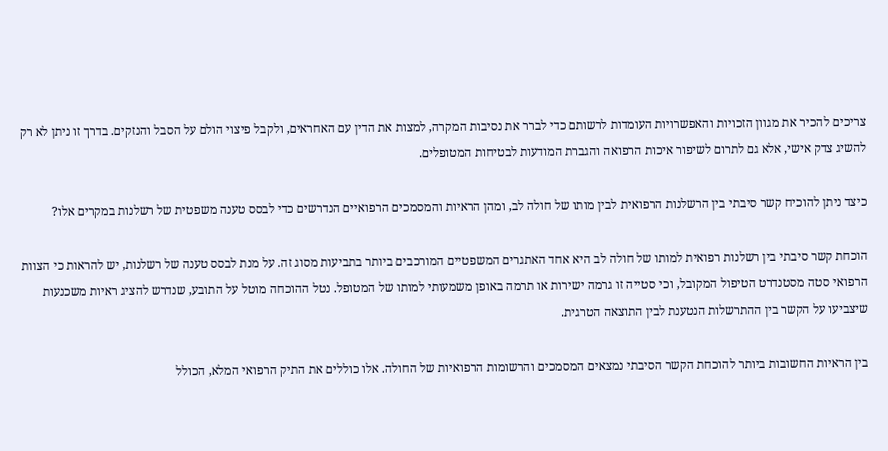צריכים להכיר את מגוון הזכויות והאפשרויות העומדות לרשותם כדי לברר את נסיבות המקרה, למצות את הדין עם האחראים, ולקבל פיצוי הולם על הסבל והנזקים. בדרך זו ניתן לא רק להשיג צדק אישי, אלא גם לתרום לשיפור איכות הרפואה והגברת המודעות לבטיחות המטופלים.

כיצד ניתן להוכיח קשר סיבתי בין הרשלנות הרפואית לבין מותו של חולה לב, ומהן הראיות והמסמכים הרפואיים הנדרשים כדי לבסס טענה משפטית של רשלנות במקרים אלו?

הוכחת קשר סיבתי בין רשלנות רפואית למותו של חולה לב היא אחד האתגרים המשפטיים המורכבים ביותר בתביעות מסוג זה. על מנת לבסס טענה של רשלנות, יש להראות כי הצוות הרפואי סטה מסטנדרט הטיפול המקובל, וכי סטייה זו גרמה ישירות או תרמה באופן משמעותי למותו של המטופל. נטל ההוכחה מוטל על התובע, שנדרש להציג ראיות משכנעות שיצביעו על הקשר בין ההתרשלות הנטענת לבין התוצאה הטרגית.

בין הראיות החשובות ביותר להוכחת הקשר הסיבתי נמצאים המסמכים והרשומות הרפואיות של החולה. אלו כוללים את התיק הרפואי המלא, הכולל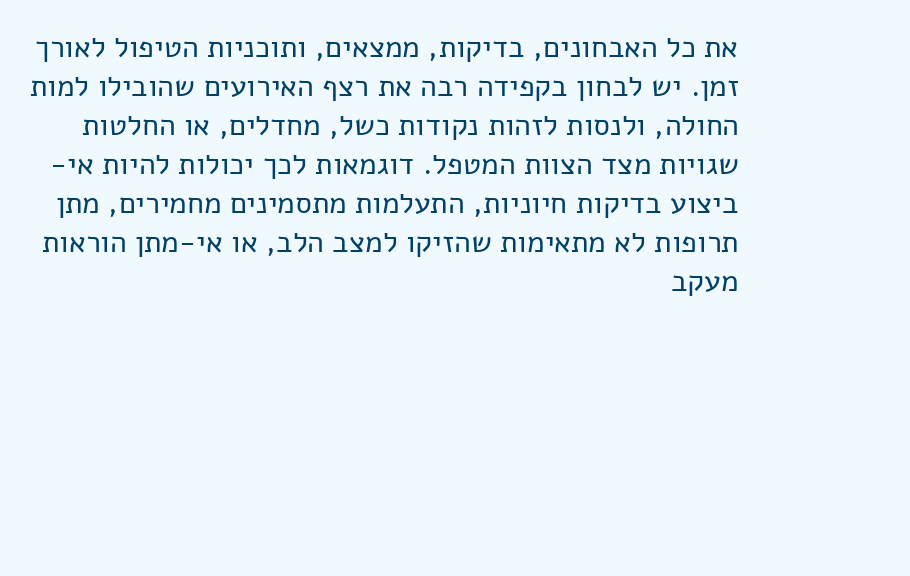את כל האבחונים, בדיקות, ממצאים, ותוכניות הטיפול לאורך זמן. יש לבחון בקפידה רבה את רצף האירועים שהובילו למות החולה, ולנסות לזהות נקודות כשל, מחדלים, או החלטות שגויות מצד הצוות המטפל. דוגמאות לכך יכולות להיות אי-ביצוע בדיקות חיוניות, התעלמות מתסמינים מחמירים, מתן תרופות לא מתאימות שהזיקו למצב הלב, או אי-מתן הוראות מעקב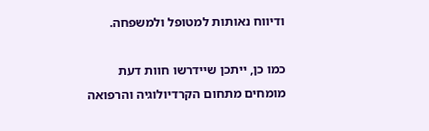ודיווח נאותות למטופל ולמשפחה.

כמו כן, ייתכן שיידרשו חוות דעת מומחים מתחום הקרדיולוגיה והרפואה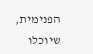הפנימית, שיוכלו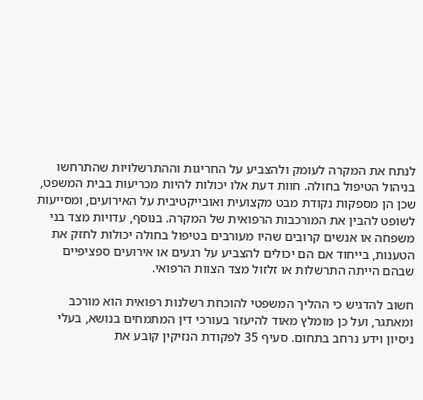לנתח את המקרה לעומק ולהצביע על החריגות וההתרשלויות שהתרחשו בניהול הטיפול בחולה. חוות דעת אלו יכולות להיות מכריעות בבית המשפט, שכן הן מספקות נקודת מבט מקצועית ואובייקטיבית על האירועים, ומסייעות לשופט להבין את המורכבות הרפואית של המקרה. בנוסף, עדויות מצד בני משפחה או אנשים קרובים שהיו מעורבים בטיפול בחולה יכולות לחזק את הטענות, בייחוד אם הם יכולים להצביע על רגעים או אירועים ספציפיים שבהם הייתה התרשלות או זלזול מצד הצוות הרפואי.

חשוב להדגיש כי ההליך המשפטי להוכחת רשלנות רפואית הוא מורכב ומאתגר, ועל כן מומלץ מאוד להיעזר בעורכי דין המתמחים בנושא, בעלי ניסיון וידע נרחב בתחום. סעיף 35 לפקודת הנזיקין קובע את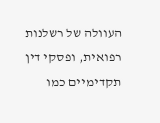העוולה של רשלנות רפואית, ופסקי דין תקדימיים כמו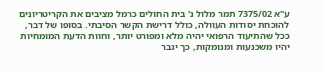ע"א 7375/02 תמר מלול נ' בית החולים כרמל מציבים את הקריטריונים להוכחת יסודות העוולה, כולל דרישת הקשר הסיבתי. בסופו של דבר, ככל שהתיעוד הרפואי יהיה מלא ומפורט יותר, וחוות הדעת המומחיות יהיו משכנעות ומנומקות, כך יגבר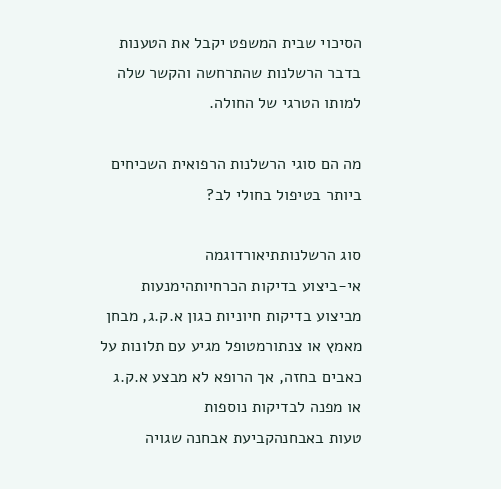הסיכוי שבית המשפט יקבל את הטענות בדבר הרשלנות שהתרחשה והקשר שלה למותו הטרגי של החולה.

מה הם סוגי הרשלנות הרפואית השכיחים ביותר בטיפול בחולי לב?

סוג הרשלנותתיאורדוגמה
אי-ביצוע בדיקות הכרחיותהימנעות מביצוע בדיקות חיוניות כגון א.ק.ג, מבחן מאמץ או צנתורמטופל מגיע עם תלונות על כאבים בחזה, אך הרופא לא מבצע א.ק.ג או מפנה לבדיקות נוספות
טעות באבחנהקביעת אבחנה שגויה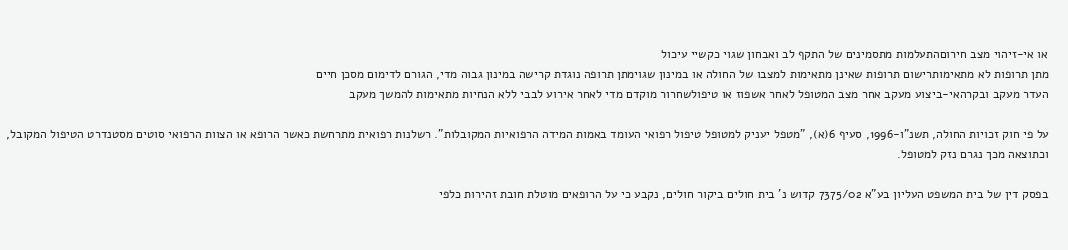או אי-זיהוי מצב חירוםהתעלמות מתסמינים של התקף לב ואבחון שגוי כקשיי עיכול
מתן תרופות לא מתאימותרישום תרופות שאינן מתאימות למצבו של החולה או במינון שגוימתן תרופה נוגדת קרישה במינון גבוה מדי, הגורם לדימום מסכן חיים
העדר מעקב ובקרהאי-ביצוע מעקב אחר מצב המטופל לאחר אשפוז או טיפולשחרור מוקדם מדי לאחר אירוע לבבי ללא הנחיות מתאימות להמשך מעקב

על פי חוק זכויות החולה, תשנ"ו-1996, סעיף 6(א), "מטפל יעניק למטופל טיפול רפואי העומד באמות המידה הרפואיות המקובלות". רשלנות רפואית מתרחשת כאשר הרופא או הצוות הרפואי סוטים מסטנדרט הטיפול המקובל, וכתוצאה מכך נגרם נזק למטופל.

בפסק דין של בית המשפט העליון בע"א 7375/02 קדוש נ' בית חולים ביקור חולים, נקבע כי על הרופאים מוטלת חובת זהירות כלפי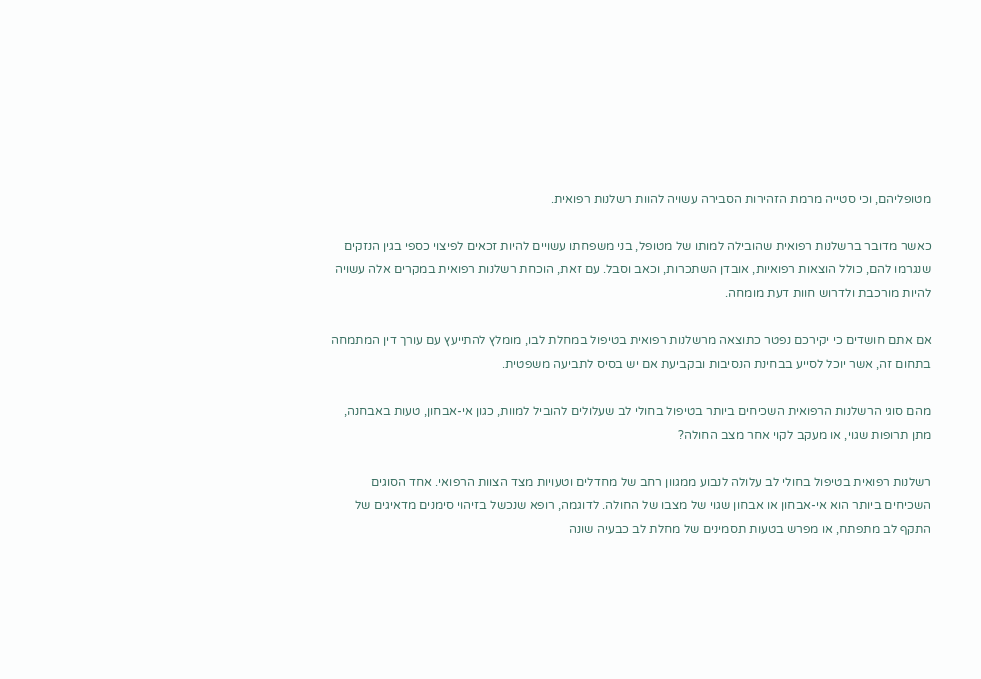מטופליהם, וכי סטייה מרמת הזהירות הסבירה עשויה להוות רשלנות רפואית.

כאשר מדובר ברשלנות רפואית שהובילה למותו של מטופל, בני משפחתו עשויים להיות זכאים לפיצוי כספי בגין הנזקים שנגרמו להם, כולל הוצאות רפואיות, אובדן השתכרות, וכאב וסבל. עם זאת, הוכחת רשלנות רפואית במקרים אלה עשויה להיות מורכבת ולדרוש חוות דעת מומחה.

אם אתם חושדים כי יקירכם נפטר כתוצאה מרשלנות רפואית בטיפול במחלת לבו, מומלץ להתייעץ עם עורך דין המתמחה בתחום זה, אשר יוכל לסייע בבחינת הנסיבות ובקביעת אם יש בסיס לתביעה משפטית.

מהם סוגי הרשלנות הרפואית השכיחים ביותר בטיפול בחולי לב שעלולים להוביל למוות, כגון אי-אבחון, טעות באבחנה, מתן תרופות שגוי, או מעקב לקוי אחר מצב החולה?

רשלנות רפואית בטיפול בחולי לב עלולה לנבוע ממגוון רחב של מחדלים וטעויות מצד הצוות הרפואי. אחד הסוגים השכיחים ביותר הוא אי-אבחון או אבחון שגוי של מצבו של החולה. לדוגמה, רופא שנכשל בזיהוי סימנים מדאיגים של התקף לב מתפתח, או מפרש בטעות תסמינים של מחלת לב כבעיה שונה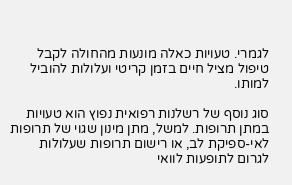לגמרי. טעויות כאלה מונעות מהחולה לקבל טיפול מציל חיים בזמן קריטי ועלולות להוביל למותו.

סוג נוסף של רשלנות רפואית נפוץ הוא טעויות במתן תרופות. למשל, מתן מינון שגוי של תרופות לאי-ספיקת לב, או רישום תרופות שעלולות לגרום לתופעות לוואי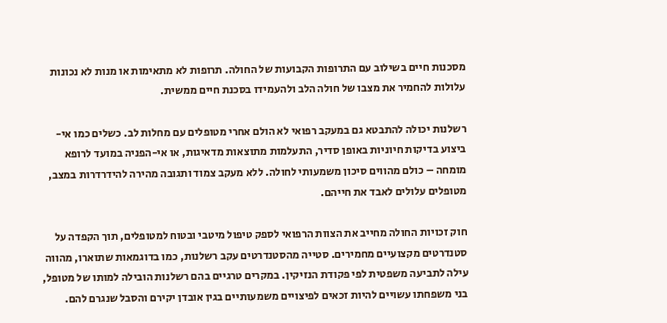מסכנות חיים בשילוב עם התרופות הקבועות של החולה. תרופות לא מתאימות או מנות לא נכונות עלולות להחמיר את מצבו של חולה הלב ולהעמידו בסכנת חיים ממשית.

רשלנות יכולה להתבטא גם במעקב רפואי לא הולם אחרי מטופלים עם מחלות לב. כשלים כמו אי-ביצוע בדיקות חיוניות באופן סדיר, התעלמות מתוצאות מדאיגות, או אי-הפניה במועד לרופא מומחה – כולם מהווים סיכון משמעותי לחולה. ללא מעקב צמוד ותגובה מהירה להידרדרות במצב, מטופלים עלולים לאבד את חייהם.

חוק זכויות החולה מחייב את הצוות הרפואי לספק טיפול מיטבי ובטוח למטופלים, תוך הקפדה על סטנדרטים מקצועיים מחמירים. סטייה מהסטנדרטים עקב רשלנות, כמו בדוגמאות שתוארו, מהווה עילה לתביעה משפטית לפי פקודת הנזיקין. במקרים טרגיים בהם רשלנות הובילה למותו של מטופל, בני משפחתו עשויים להיות זכאים לפיצויים משמעותיים בגין אובדן יקירם והסבל שנגרם להם.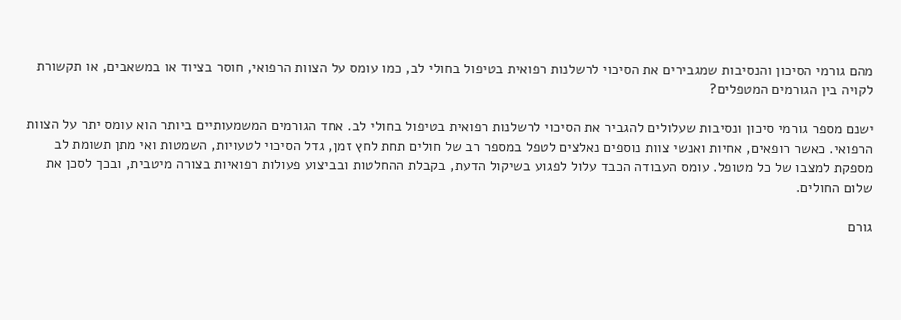מהם גורמי הסיכון והנסיבות שמגבירים את הסיכוי לרשלנות רפואית בטיפול בחולי לב, כמו עומס על הצוות הרפואי, חוסר בציוד או במשאבים, או תקשורת לקויה בין הגורמים המטפלים?

ישנם מספר גורמי סיכון ונסיבות שעלולים להגביר את הסיכוי לרשלנות רפואית בטיפול בחולי לב. אחד הגורמים המשמעותיים ביותר הוא עומס יתר על הצוות הרפואי. כאשר רופאים, אחיות ואנשי צוות נוספים נאלצים לטפל במספר רב של חולים תחת לחץ זמן, גדל הסיכוי לטעויות, השמטות ואי מתן תשומת לב מספקת למצבו של כל מטופל. עומס העבודה הכבד עלול לפגוע בשיקול הדעת, בקבלת ההחלטות ובביצוע פעולות רפואיות בצורה מיטבית, ובכך לסכן את שלום החולים.

גורם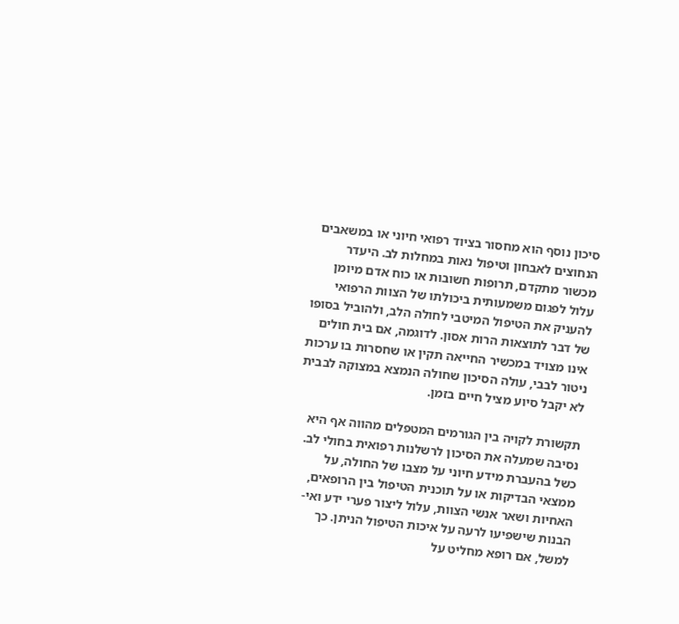סיכון נוסף הוא מחסור בציוד רפואי חיוני או במשאבים הנחוצים לאבחון וטיפול נאות במחלות לב. היעדר מכשור מתקדם, תרופות חשובות או כוח אדם מיומן עלול לפגום משמעותית ביכולתו של הצוות הרפואי להעניק את הטיפול המיטבי לחולה הלב, ולהוביל בסופו של דבר לתוצאות הרות אסון. לדוגמה, אם בית חולים אינו מצויד במכשיר החייאה תקין או שחסרות בו ערכות ניטור לבבי, עולה הסיכון שחולה הנמצא במצוקה לבבית לא יקבל סיוע מציל חיים בזמן.

תקשורת לקויה בין הגורמים המטפלים מהווה אף היא נסיבה שמעלה את הסיכון לרשלנות רפואית בחולי לב. כשל בהעברת מידע חיוני על מצבו של החולה, על ממצאי הבדיקות או על תוכנית הטיפול בין הרופאים, האחיות ושאר אנשי הצוות, עלול ליצור פערי ידע ואי-הבנות שישפיעו לרעה על איכות הטיפול הניתן. כך למשל, אם רופא מחליט על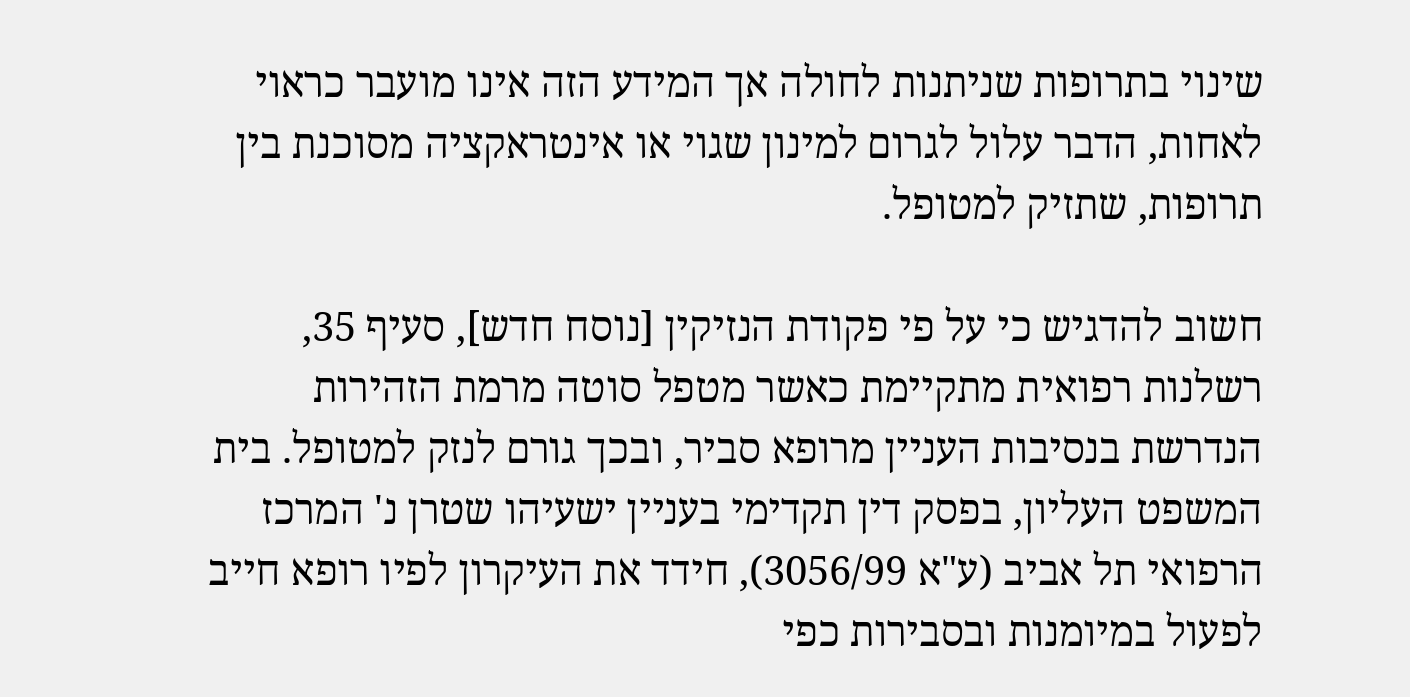שינוי בתרופות שניתנות לחולה אך המידע הזה אינו מועבר כראוי לאחות, הדבר עלול לגרום למינון שגוי או אינטראקציה מסוכנת בין תרופות, שתזיק למטופל.

חשוב להדגיש כי על פי פקודת הנזיקין [נוסח חדש], סעיף 35, רשלנות רפואית מתקיימת כאשר מטפל סוטה מרמת הזהירות הנדרשת בנסיבות העניין מרופא סביר, ובכך גורם לנזק למטופל. בית המשפט העליון, בפסק דין תקדימי בעניין ישעיהו שטרן נ' המרכז הרפואי תל אביב (ע"א 3056/99), חידד את העיקרון לפיו רופא חייב לפעול במיומנות ובסבירות כפי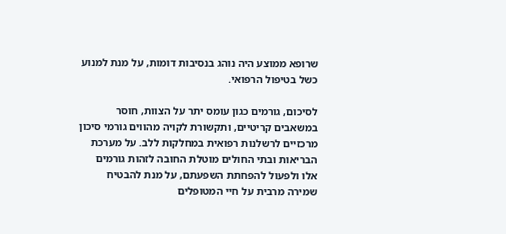שרופא ממוצע היה נוהג בנסיבות דומות, על מנת למנוע כשל בטיפול הרפואי.

לסיכום, גורמים כגון עומס יתר על הצוות, חוסר במשאבים קריטיים, ותקשורת לקויה מהווים גורמי סיכון מרכזיים לרשלנות רפואית במחלקות ללב. על מערכת הבריאות ובתי החולים מוטלת החובה לזהות גורמים אלו ולפעול להפחתת השפעתם, על מנת להבטיח שמירה מרבית על חיי המטופלים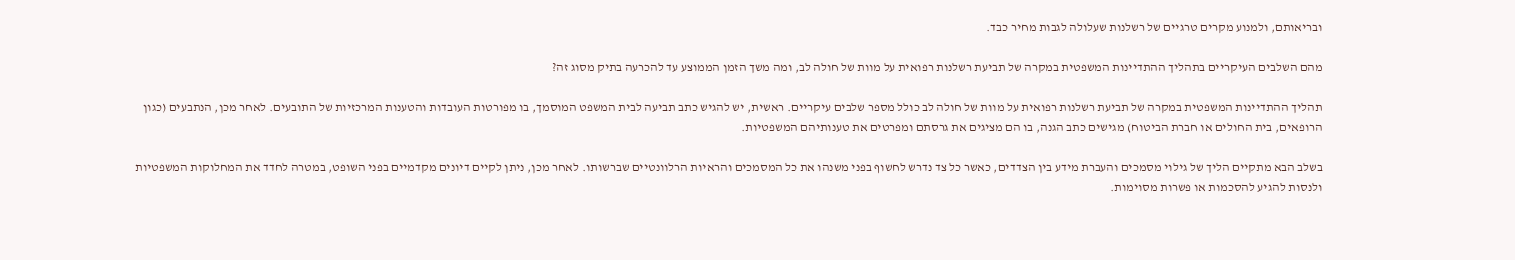ובריאותם, ולמנוע מקרים טרגיים של רשלנות שעלולה לגבות מחיר כבד.

מהם השלבים העיקריים בתהליך ההתדיינות המשפטית במקרה של תביעת רשלנות רפואית על מוות של חולה לב, ומה משך הזמן הממוצע עד להכרעה בתיק מסוג זה?

תהליך ההתדיינות המשפטית במקרה של תביעת רשלנות רפואית על מוות של חולה לב כולל מספר שלבים עיקריים. ראשית, יש להגיש כתב תביעה לבית המשפט המוסמך, בו מפורטות העובדות והטענות המרכזיות של התובעים. לאחר מכן, הנתבעים (כגון הרופאים, בית החולים או חברת הביטוח) מגישים כתב הגנה, בו הם מציגים את גרסתם ומפרטים את טענותיהם המשפטיות.

בשלב הבא מתקיים הליך של גילוי מסמכים והעברת מידע בין הצדדים, כאשר כל צד נדרש לחשוף בפני משנהו את כל המסמכים והראיות הרלוונטיים שברשותו. לאחר מכן, ניתן לקיים דיונים מקדמיים בפני השופט, במטרה לחדד את המחלוקות המשפטיות ולנסות להגיע להסכמות או פשרות מסוימות.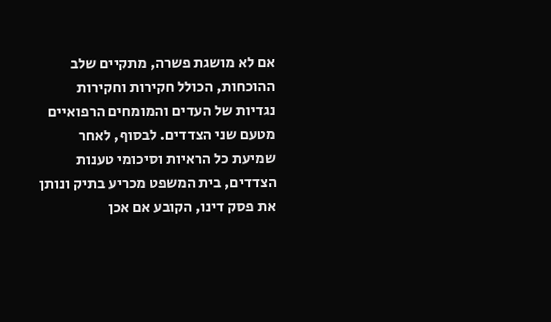אם לא מושגת פשרה, מתקיים שלב ההוכחות, הכולל חקירות וחקירות נגדיות של העדים והמומחים הרפואיים מטעם שני הצדדים. לבסוף, לאחר שמיעת כל הראיות וסיכומי טענות הצדדים, בית המשפט מכריע בתיק ונותן את פסק דינו, הקובע אם אכן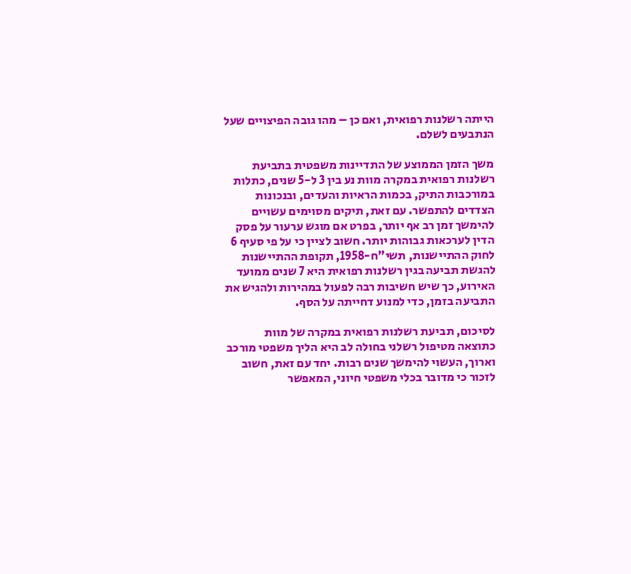הייתה רשלנות רפואית, ואם כן – מהו גובה הפיצויים שעל הנתבעים לשלם.

משך הזמן הממוצע של התדיינות משפטית בתביעת רשלנות רפואית במקרה מוות נע בין 3 ל-5 שנים, כתלות במורכבות התיק, בכמות הראיות והעדים, ובנכונות הצדדים להתפשר. עם זאת, תיקים מסוימים עשויים להימשך זמן רב אף יותר, בפרט אם מוגש ערעור על פסק הדין לערכאות גבוהות יותר. חשוב לציין כי על פי סעיף 6 לחוק ההתיישנות, תשי"ח-1958, תקופת ההתיישנות להגשת תביעה בגין רשלנות רפואית היא 7 שנים ממועד האירוע, כך שיש חשיבות רבה לפעול במהירות ולהגיש את התביעה בזמן, כדי למנוע דחייתה על הסף.

לסיכום, תביעת רשלנות רפואית במקרה של מוות כתוצאה מטיפול רשלני בחולה לב היא הליך משפטי מורכב וארוך, העשוי להימשך שנים רבות. יחד עם זאת, חשוב לזכור כי מדובר בכלי משפטי חיוני, המאפשר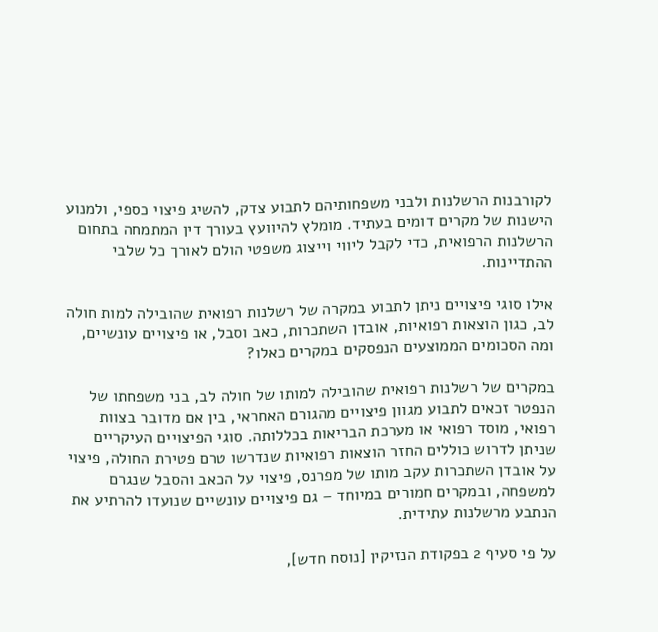לקורבנות הרשלנות ולבני משפחותיהם לתבוע צדק, להשיג פיצוי כספי, ולמנוע הישנות של מקרים דומים בעתיד. מומלץ להיוועץ בעורך דין המתמחה בתחום הרשלנות הרפואית, כדי לקבל ליווי וייצוג משפטי הולם לאורך כל שלבי ההתדיינות.

אילו סוגי פיצויים ניתן לתבוע במקרה של רשלנות רפואית שהובילה למות חולה לב, כגון הוצאות רפואיות, אובדן השתכרות, כאב וסבל, או פיצויים עונשיים, ומה הסכומים הממוצעים הנפסקים במקרים כאלו?

במקרים של רשלנות רפואית שהובילה למותו של חולה לב, בני משפחתו של הנפטר זכאים לתבוע מגוון פיצויים מהגורם האחראי, בין אם מדובר בצוות רפואי, מוסד רפואי או מערכת הבריאות בכללותה. סוגי הפיצויים העיקריים שניתן לדרוש כוללים החזר הוצאות רפואיות שנדרשו טרם פטירת החולה, פיצוי על אובדן השתכרות עקב מותו של מפרנס, פיצוי על הכאב והסבל שנגרם למשפחה, ובמקרים חמורים במיוחד – גם פיצויים עונשיים שנועדו להרתיע את הנתבע מרשלנות עתידית.

על פי סעיף 2 בפקודת הנזיקין [נוסח חדש],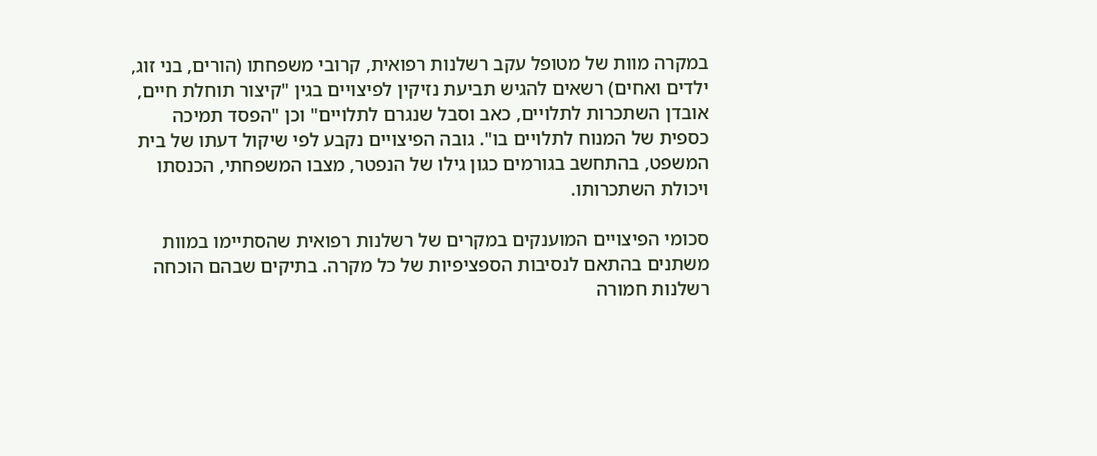במקרה מוות של מטופל עקב רשלנות רפואית, קרובי משפחתו (הורים, בני זוג, ילדים ואחים) רשאים להגיש תביעת נזיקין לפיצויים בגין "קיצור תוחלת חיים, אובדן השתכרות לתלויים, כאב וסבל שנגרם לתלויים" וכן "הפסד תמיכה כספית של המנוח לתלויים בו". גובה הפיצויים נקבע לפי שיקול דעתו של בית המשפט, בהתחשב בגורמים כגון גילו של הנפטר, מצבו המשפחתי, הכנסתו ויכולת השתכרותו.

סכומי הפיצויים המוענקים במקרים של רשלנות רפואית שהסתיימו במוות משתנים בהתאם לנסיבות הספציפיות של כל מקרה. בתיקים שבהם הוכחה רשלנות חמורה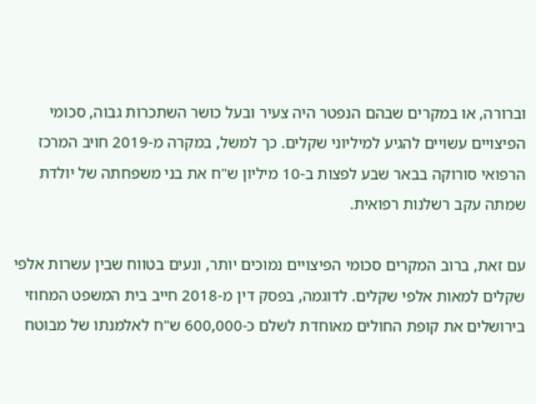וברורה, או במקרים שבהם הנפטר היה צעיר ובעל כושר השתכרות גבוה, סכומי הפיצויים עשויים להגיע למיליוני שקלים. כך למשל, במקרה מ-2019 חויב המרכז הרפואי סורוקה בבאר שבע לפצות ב-10 מיליון ש"ח את בני משפחתה של יולדת שמתה עקב רשלנות רפואית.

עם זאת, ברוב המקרים סכומי הפיצויים נמוכים יותר, ונעים בטווח שבין עשרות אלפי שקלים למאות אלפי שקלים. לדוגמה, בפסק דין מ-2018 חייב בית המשפט המחוזי בירושלים את קופת החולים מאוחדת לשלם כ-600,000 ש"ח לאלמנתו של מבוטח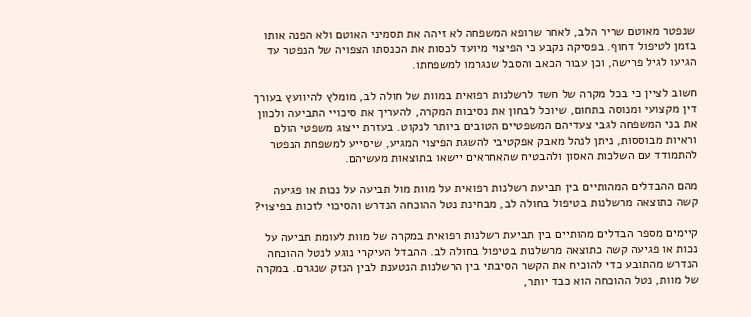שנפטר מאוטם שריר הלב, לאחר שרופא המשפחה לא זיהה את תסמיני האוטם ולא הפנה אותו בזמן לטיפול דחוף. בפסיקה נקבע כי הפיצוי מיועד לכסות את הכנסתו הצפויה של הנפטר עד הגיעו לגיל פרישה, וכן עבור הכאב והסבל שנגרמו למשפחתו.

חשוב לציין כי בכל מקרה של חשד לרשלנות רפואית במוות של חולה לב, מומלץ להיוועץ בעורך דין מקצועי ומנוסה בתחום, שיוכל לבחון את נסיבות המקרה, להעריך את סיכויי התביעה ולכוון את בני המשפחה לגבי צעדיהם המשפטיים הטובים ביותר לנקוט. בעזרת ייצוג משפטי הולם וראיות מבוססות, ניתן לנהל מאבק אפקטיבי להשגת הפיצוי המגיע, שיסייע למשפחת הנפטר להתמודד עם השלכות האסון ולהבטיח שהאחראים יישאו בתוצאות מעשיהם.

מהם ההבדלים המהותיים בין תביעת רשלנות רפואית על מוות מול תביעה על נכות או פגיעה קשה כתוצאה מרשלנות בטיפול בחולה לב, מבחינת נטל ההוכחה הנדרש והסיכוי לזכות בפיצוי?

קיימים מספר הבדלים מהותיים בין תביעת רשלנות רפואית במקרה של מוות לעומת תביעה על נכות או פגיעה קשה כתוצאה מרשלנות בטיפול בחולה לב. ההבדל העיקרי נוגע לנטל ההוכחה הנדרש מהתובע כדי להוכיח את הקשר הסיבתי בין הרשלנות הנטענת לבין הנזק שנגרם. במקרה של מוות, נטל ההוכחה הוא כבד יותר,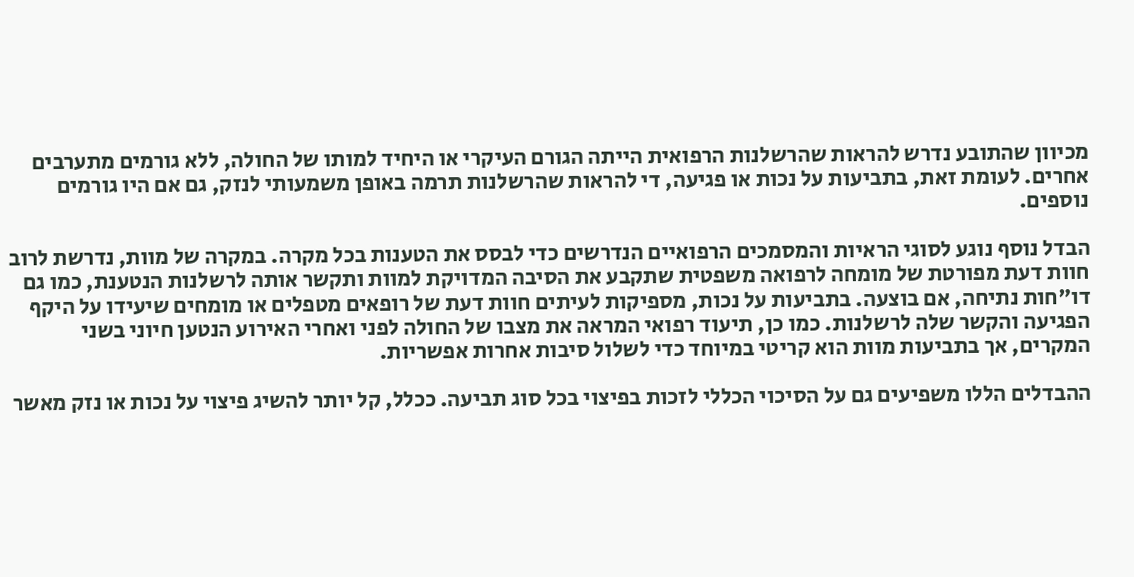מכיוון שהתובע נדרש להראות שהרשלנות הרפואית הייתה הגורם העיקרי או היחיד למותו של החולה, ללא גורמים מתערבים אחרים. לעומת זאת, בתביעות על נכות או פגיעה, די להראות שהרשלנות תרמה באופן משמעותי לנזק, גם אם היו גורמים נוספים.

הבדל נוסף נוגע לסוגי הראיות והמסמכים הרפואיים הנדרשים כדי לבסס את הטענות בכל מקרה. במקרה של מוות, נדרשת לרוב חוות דעת מפורטת של מומחה לרפואה משפטית שתקבע את הסיבה המדויקת למוות ותקשר אותה לרשלנות הנטענת, כמו גם דו"חות נתיחה, אם בוצעה. בתביעות על נכות, מספיקות לעיתים חוות דעת של רופאים מטפלים או מומחים שיעידו על היקף הפגיעה והקשר שלה לרשלנות. כמו כן, תיעוד רפואי המראה את מצבו של החולה לפני ואחרי האירוע הנטען חיוני בשני המקרים, אך בתביעות מוות הוא קריטי במיוחד כדי לשלול סיבות אחרות אפשריות.

ההבדלים הללו משפיעים גם על הסיכוי הכללי לזכות בפיצוי בכל סוג תביעה. ככלל, קל יותר להשיג פיצוי על נכות או נזק מאשר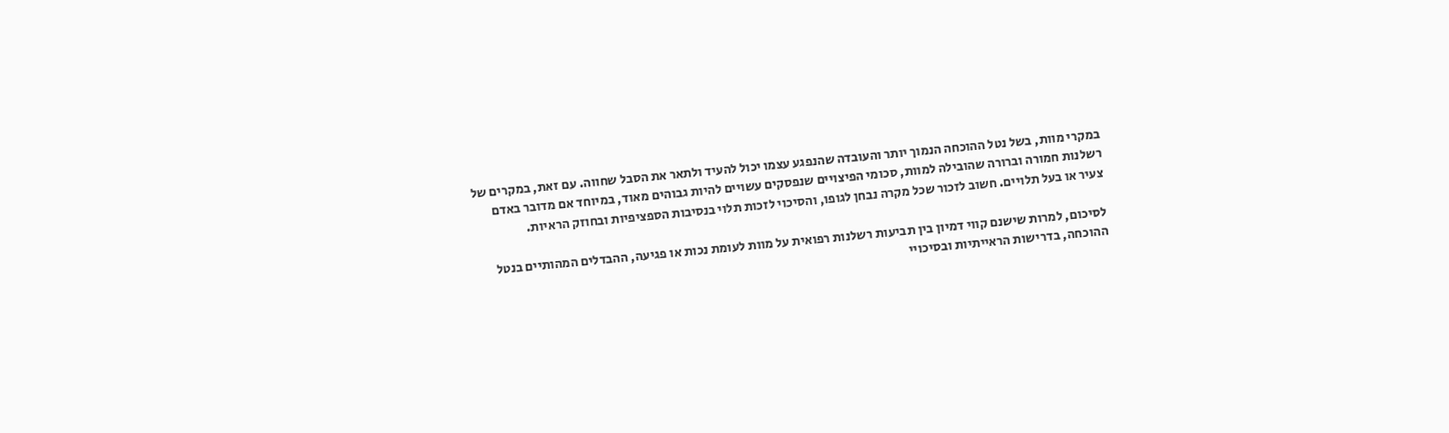במקרי מוות, בשל נטל ההוכחה הנמוך יותר והעובדה שהנפגע עצמו יכול להעיד ולתאר את הסבל שחווה. עם זאת, במקרים של רשלנות חמורה וברורה שהובילה למוות, סכומי הפיצויים שנפסקים עשויים להיות גבוהים מאוד, במיוחד אם מדובר באדם צעיר או בעל תלויים. חשוב לזכור שכל מקרה נבחן לגופו, והסיכוי לזכות תלוי בנסיבות הספציפיות ובחוזק הראיות.

לסיכום, למרות שישנם קווי דמיון בין תביעות רשלנות רפואית על מוות לעומת נכות או פגיעה, ההבדלים המהותיים בנטל ההוכחה, בדרישות הראייתיות ובסיכויי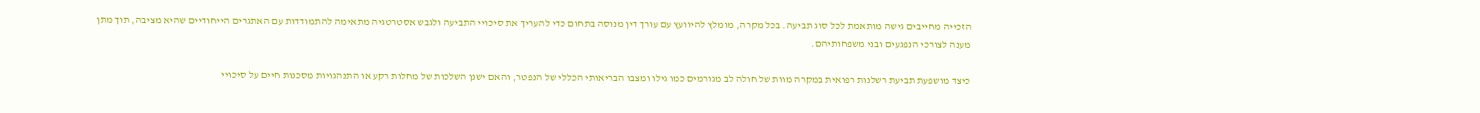הזכייה מחייבים גישה מותאמת לכל סוג תביעה. בכל מקרה, מומלץ להיוועץ עם עורך דין מנוסה בתחום כדי להעריך את סיכויי התביעה ולגבש אסטרטגיה מתאימה להתמודדות עם האתגרים הייחודיים שהיא מציבה, תוך מתן מענה לצורכי הנפגעים ובני משפחותיהם.

כיצד מושפעת תביעת רשלנות רפואית במקרה מוות של חולה לב מגורמים כמו גילו ומצבו הבריאותי הכללי של הנפטר, והאם ישנן השלכות של מחלות רקע או התנהגויות מסכנות חיים על סיכויי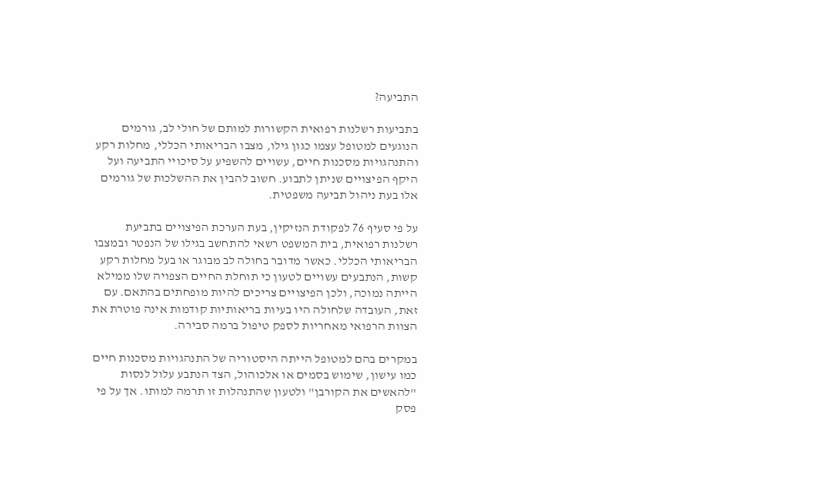התביעה?

בתביעות רשלנות רפואית הקשורות למותם של חולי לב, גורמים הנוגעים למטופל עצמו כגון גילו, מצבו הבריאותי הכללי, מחלות רקע והתנהגויות מסכנות חיים, עשויים להשפיע על סיכויי התביעה ועל היקף הפיצויים שניתן לתבוע. חשוב להבין את ההשלכות של גורמים אלו בעת ניהול תביעה משפטית.

על פי סעיף 76 לפקודת הנזיקין, בעת הערכת הפיצויים בתביעת רשלנות רפואית, בית המשפט רשאי להתחשב בגילו של הנפטר ובמצבו הבריאותי הכללי. כאשר מדובר בחולה לב מבוגר או בעל מחלות רקע קשות, הנתבעים עשויים לטעון כי תוחלת החיים הצפויה שלו ממילא הייתה נמוכה, ולכן הפיצויים צריכים להיות מופחתים בהתאם. עם זאת, העובדה שלחולה היו בעיות בריאותיות קודמות אינה פוטרת את הצוות הרפואי מאחריות לספק טיפול ברמה סבירה.

במקרים בהם למטופל הייתה היסטוריה של התנהגויות מסכנות חיים כמו עישון, שימוש בסמים או אלכוהול, הצד הנתבע עלול לנסות "להאשים את הקורבן" ולטעון שהתנהלות זו תרמה למותו. אך על פי פסק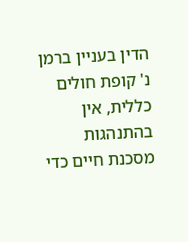הדין בעניין ברמן נ' קופת חולים כללית, אין בהתנהגות מסכנת חיים כדי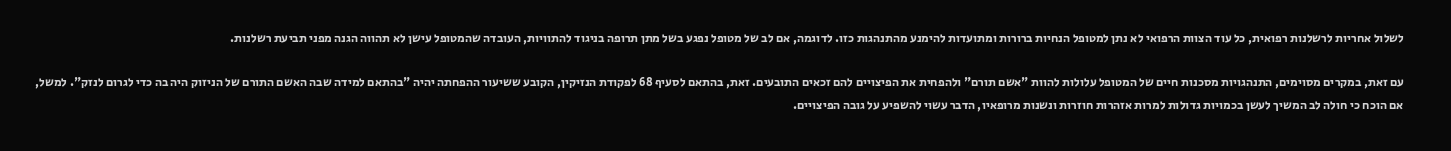לשלול אחריות לרשלנות רפואית, כל עוד הצוות הרפואי לא נתן למטופל הנחיות ברורות ומתועדות להימנע מהתנהגות כזו. לדוגמה, אם לב של מטופל נפגע בשל מתן תרופה בניגוד להתוויות, העובדה שהמטופל עישן לא תהווה הגנה מפני תביעת רשלנות.

עם זאת, במקרים מסוימים, התנהגויות מסכנות חיים של המטופל עלולות להוות "אשם תורם" ולהפחית את הפיצויים להם זכאים התובעים. זאת, בהתאם לסעיף 68 לפקודת הנזיקין, הקובע ששיעור ההפחתה יהיה "בהתאם למידה שבה האשם התורם של הניזוק היה בה כדי לגרום לנזק". למשל, אם הוכח כי חולה לב המשיך לעשן בכמויות גדולות למרות אזהרות חוזרות ונשנות מרופאיו, הדבר עשוי להשפיע על גובה הפיצויים.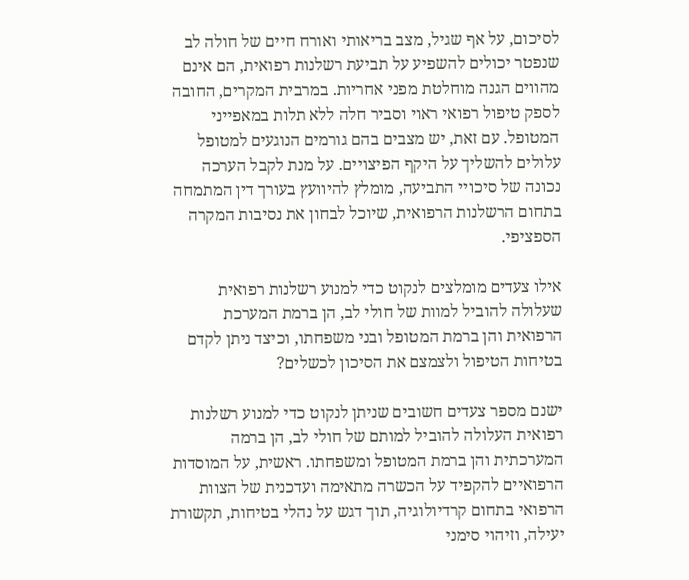לסיכום, על אף שגיל, מצב בריאותי ואורח חיים של חולה לב שנפטר יכולים להשפיע על תביעת רשלנות רפואית, הם אינם מהווים הגנה מוחלטת מפני אחריות. במרבית המקרים, החובה לספק טיפול רפואי ראוי וסביר חלה ללא תלות במאפייני המטופל. עם זאת, יש מצבים בהם גורמים הנוגעים למטופל עלולים להשליך על היקף הפיצויים. על מנת לקבל הערכה נכונה של סיכויי התביעה, מומלץ להיוועץ בעורך דין המתמחה בתחום הרשלנות הרפואית, שיוכל לבחון את נסיבות המקרה הספציפי.

אילו צעדים מומלצים לנקוט כדי למנוע רשלנות רפואית שעלולה להוביל למוות של חולי לב, הן ברמת המערכת הרפואית והן ברמת המטופל ובני משפחתו, וכיצד ניתן לקדם בטיחות הטיפול ולצמצם את הסיכון לכשלים?

ישנם מספר צעדים חשובים שניתן לנקוט כדי למנוע רשלנות רפואית העלולה להוביל למותם של חולי לב, הן ברמה המערכתית והן ברמת המטופל ומשפחתו. ראשית, על המוסדות הרפואיים להקפיד על הכשרה מתאימה ועדכנית של הצוות הרפואי בתחום קרדיולוגיה, תוך דגש על נהלי בטיחות, תקשורת יעילה, וזיהוי סימני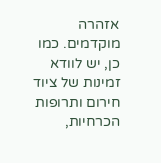אזהרה מוקדמים. כמו כן, יש לוודא זמינות של ציוד חירום ותרופות הכרחיות,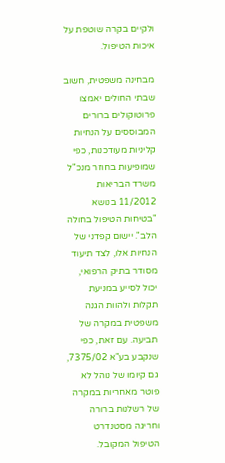ולקיים בקרה שוטפת על איכות הטיפול.

מבחינה משפטית, חשוב שבתי החולים יאמצו פרוטוקולים ברורים המבוססים על הנחיות קליניות מעודכנות, כפי שמופיעות בחוזר מנכ"ל משרד הבריאות 11/2012 בנושא "בטיחות הטיפול בחולה הלב". יישום קפדני של הנחיות אלו, לצד תיעוד מסודר בתיק הרפואי, יכול לסייע במניעת תקלות ולהוות הגנה משפטית במקרה של תביעה. עם זאת, כפי שנקבע בע"א 7375/02, גם קיומו של נוהל לא פוטר מאחריות במקרה של רשלנות ברורה וחריגה מסטנדרט הטיפול המקובל.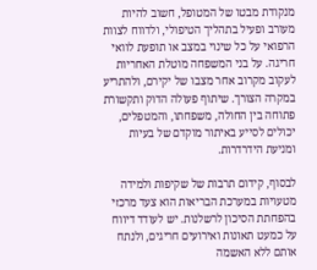מנקודת מבטו של המטופל, חשוב להיות מעורב ופעיל בתהליך הטיפולי, ולדווח לצוות הרפואי על כל שינוי במצב או תופעת לוואי חריגה. על בני המשפחה מוטלת האחריות לעקוב מקרוב אחר מצבו של יקירם, ולהתריע במקרה הצורך. שיתוף פעולה הדוק ותקשורת פתוחה בין החולה, משפחתו, והמטפלים, יכולים לסייע באיתור מוקדם של בעיות ומניעת הידרדרות.

לבסוף, קידום תרבות של שקיפות ולמידה מטעויות במערכת הבריאות הוא צעד מרכזי בהפחתת הסיכון לרשלנות. יש לעודד דיווח על כמעט תאונות ואירועים חריגים, ולנתח אותם ללא האשמה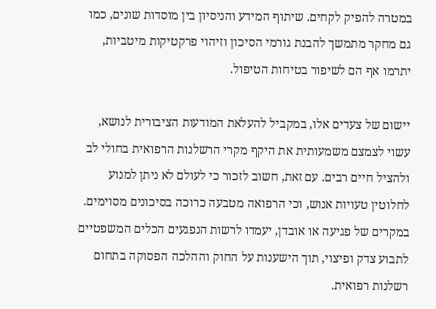במטרה להפיק לקחים. שיתוף המידע והניסיון בין מוסדות שונים, כמו גם מחקר מתמשך להבנת גורמי הסיכון וזיהוי פרקטיקות מיטביות, יתרמו אף הם לשיפור בטיחות הטיפול.

יישום של צעדים אלו, במקביל להעלאת המודעות הציבורית לנושא, עשוי לצמצם משמעותית את היקף מקרי הרשלנות הרפואית בחולי לב ולהציל חיים רבים. עם זאת, חשוב לזכור כי לעולם לא ניתן למנוע לחלוטין טעויות אנוש, וכי הרפואה מטבעה כרוכה בסיכונים מסוימים. במקרים של פגיעה או אובדן, יעמדו לרשות הנפגעים הכלים המשפטיים לתבוע צדק ופיצוי, תוך הישענות על החוק וההלכה הפסוקה בתחום רשלנות רפואית.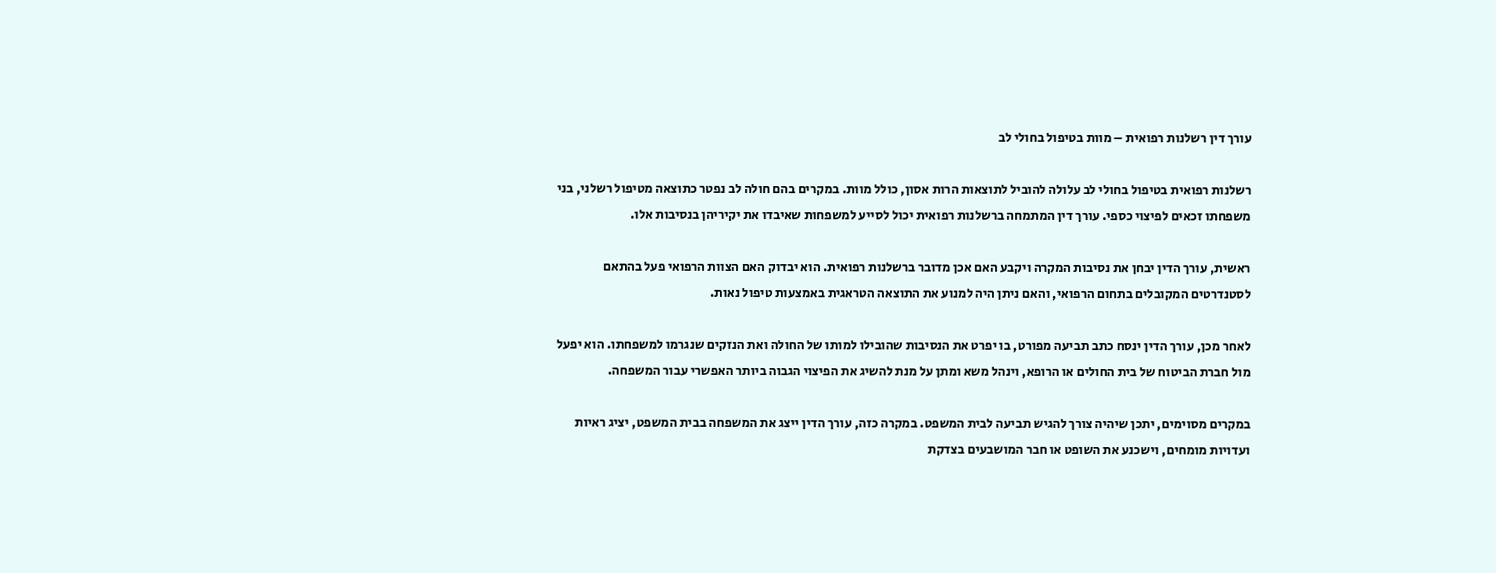עורך דין רשלנות רפואית – מוות בטיפול בחולי לב

רשלנות רפואית בטיפול בחולי לב עלולה להוביל לתוצאות הרות אסון, כולל מוות. במקרים בהם חולה לב נפטר כתוצאה מטיפול רשלני, בני משפחתו זכאים לפיצוי כספי. עורך דין המתמחה ברשלנות רפואית יכול לסייע למשפחות שאיבדו את יקיריהן בנסיבות אלו.

ראשית, עורך הדין יבחן את נסיבות המקרה ויקבע האם אכן מדובר ברשלנות רפואית. הוא יבדוק האם הצוות הרפואי פעל בהתאם לסטנדרטים המקובלים בתחום הרפואי, והאם ניתן היה למנוע את התוצאה הטראגית באמצעות טיפול נאות.

לאחר מכן, עורך הדין ינסח כתב תביעה מפורט, בו יפרט את הנסיבות שהובילו למותו של החולה ואת הנזקים שנגרמו למשפחתו. הוא יפעל מול חברת הביטוח של בית החולים או הרופא, וינהל משא ומתן על מנת להשיג את הפיצוי הגבוה ביותר האפשרי עבור המשפחה.

במקרים מסוימים, יתכן שיהיה צורך להגיש תביעה לבית המשפט. במקרה כזה, עורך הדין ייצג את המשפחה בבית המשפט, יציג ראיות ועדויות מומחים, וישכנע את השופט או חבר המושבעים בצדקת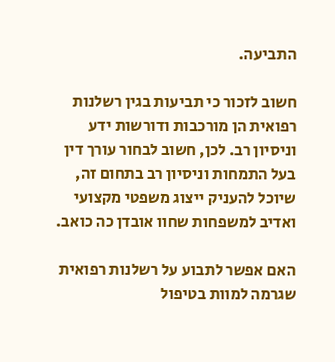התביעה.

חשוב לזכור כי תביעות בגין רשלנות רפואית הן מורכבות ודורשות ידע וניסיון רב. לכן, חשוב לבחור עורך דין בעל התמחות וניסיון רב בתחום זה, שיוכל להעניק ייצוג משפטי מקצועי ואדיב למשפחות שחוו אובדן כה כואב.

האם אפשר לתבוע על רשלנות רפואית שגרמה למוות בטיפול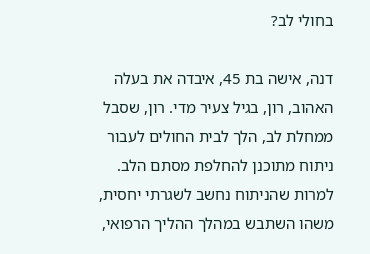בחולי לב?

דנה, אישה בת 45, איבדה את בעלה האהוב, רון, בגיל צעיר מדי. רון, שסבל ממחלת לב, הלך לבית החולים לעבור ניתוח מתוכנן להחלפת מסתם הלב. למרות שהניתוח נחשב לשגרתי יחסית, משהו השתבש במהלך ההליך הרפואי,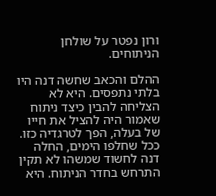ורון נפטר על שולחן הניתוחים.

ההלם והכאב שחשה דנה היו בלתי נתפסים. היא לא הצליחה להבין כיצד ניתוח שאמור היה להציל את חייו של בעלה, הפך לטרגדיה כזו. ככל שחלפו הימים, החלה דנה לחשוד שמשהו לא תקין התרחש בחדר הניתוח. היא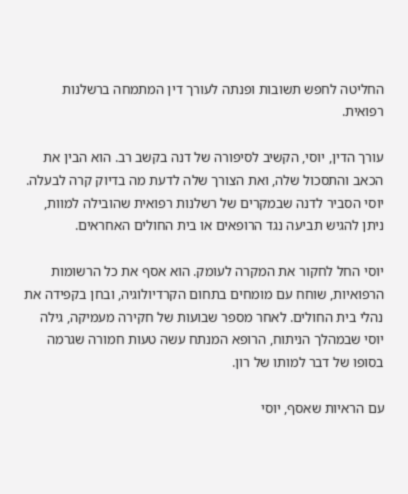החליטה לחפש תשובות ופנתה לעורך דין המתמחה ברשלנות רפואית.

עורך הדין, יוסי, הקשיב לסיפורה של דנה בקשב רב. הוא הבין את הכאב והתסכול שלה, ואת הצורך שלה לדעת מה בדיוק קרה לבעלה. יוסי הסביר לדנה שבמקרים של רשלנות רפואית שהובילה למוות, ניתן להגיש תביעה נגד הרופאים או בית החולים האחראים.

יוסי החל לחקור את המקרה לעומק. הוא אסף את כל הרשומות הרפואיות, שוחח עם מומחים בתחום הקרדיולוגיה, ובחן בקפידה את נהלי בית החולים. לאחר מספר שבועות של חקירה מעמיקה, גילה יוסי שבמהלך הניתוח, הרופא המנתח עשה טעות חמורה שגרמה בסופו של דבר למותו של רון.

עם הראיות שאסף, יוסי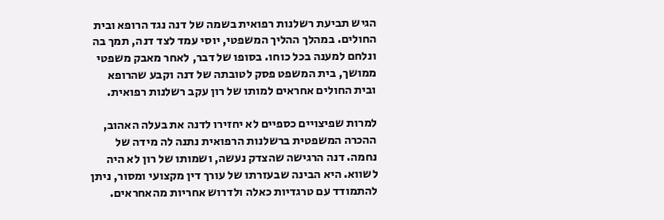הגיש תביעת רשלנות רפואית בשמה של דנה נגד הרופא ובית החולים. במהלך ההליך המשפטי, יוסי עמד לצד דנה, תמך בה ונלחם למענה בכל כוחו. בסופו של דבר, לאחר מאבק משפטי ממושך, בית המשפט פסק לטובתה של דנה וקבע שהרופא ובית החולים אחראים למותו של רון עקב רשלנות רפואית.

למרות שפיצויים כספיים לא יחזירו לדנה את בעלה האהוב, ההכרה המשפטית ברשלנות הרפואית נתנה לה מידה של נחמה. דנה הרגישה שהצדק נעשה, ושמותו של רון לא היה לשווא. היא הבינה שבעזרתו של עורך דין מקצועי ומסור, ניתן להתמודד עם טרגדיות כאלה ולדרוש אחריות מהאחראים.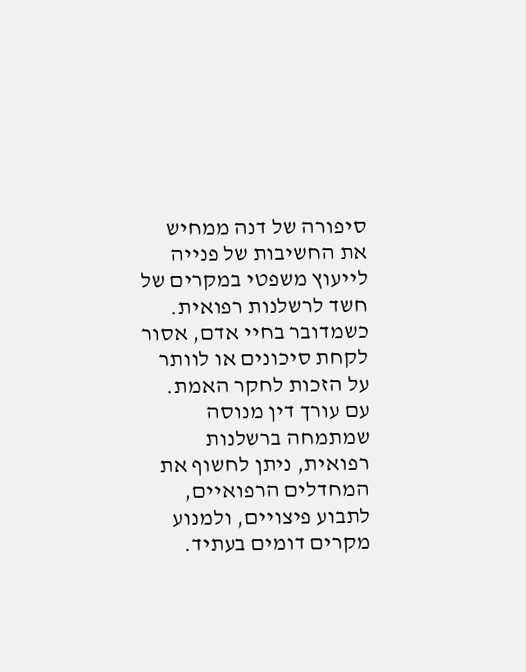סיפורה של דנה ממחיש את החשיבות של פנייה לייעוץ משפטי במקרים של חשד לרשלנות רפואית. כשמדובר בחיי אדם, אסור לקחת סיכונים או לוותר על הזכות לחקר האמת. עם עורך דין מנוסה שמתמחה ברשלנות רפואית, ניתן לחשוף את המחדלים הרפואיים, לתבוע פיצויים, ולמנוע מקרים דומים בעתיד.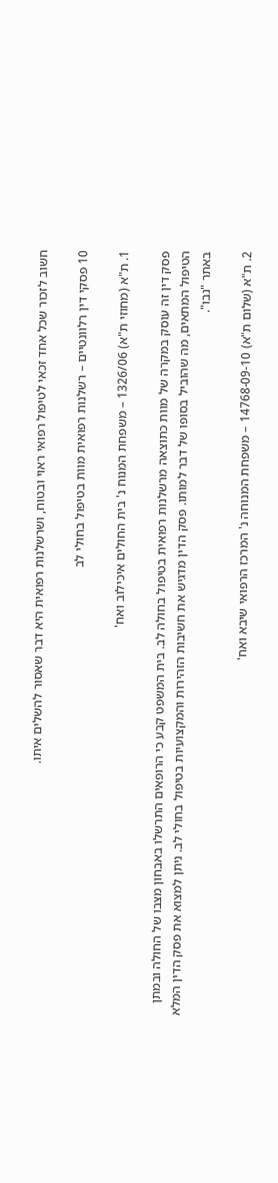חשוב לזכור שכל אחד זכאי לטיפול רפואי ראוי ובטוח, ושרשלנות רפואית היא דבר שאסור להשלים איתו.

10 פסקי דין רלוונטיים – רשלנות רפואית מוות בטיפול בחולי לב

1. ת"א (מחוזי ת"א) 1326/06 – משפחת המנוח נ' בית החולים איכילוב ואח'

פסק דין זה עוסק במקרה של מוות כתוצאה מרשלנות רפואית בטיפול בחולה לב. בית המשפט קבע כי הרופאים התרשלו באבחון מצבו של החולה ובמתן הטיפול המתאים, מה שהוביל בסופו של דבר למותו. פסק הדין מדגיש את חשיבות הזהירות והמקצועיות בטיפול בחולי לב. ניתן למצוא את פסק הדין המלא באתר "נבו".

2. ת"א (שלום ת"א) 14768-09-10 – משפחת המנוחה נ' המרכז הרפואי שיבא ואח'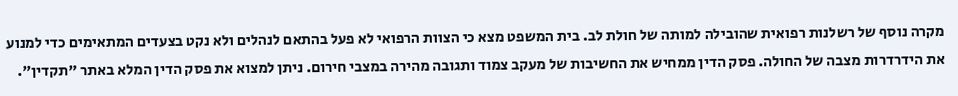מקרה נוסף של רשלנות רפואית שהובילה למותה של חולת לב. בית המשפט מצא כי הצוות הרפואי לא פעל בהתאם לנהלים ולא נקט בצעדים המתאימים כדי למנוע את הידרדרות מצבה של החולה. פסק הדין ממחיש את החשיבות של מעקב צמוד ותגובה מהירה במצבי חירום. ניתן למצוא את פסק הדין המלא באתר "תקדין".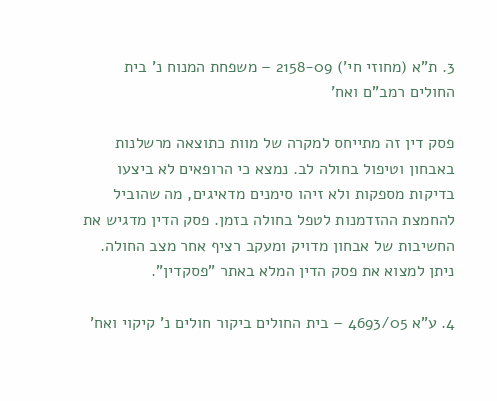3. ת"א (מחוזי חי') 2158-09 – משפחת המנוח נ' בית החולים רמב"ם ואח'

פסק דין זה מתייחס למקרה של מוות כתוצאה מרשלנות באבחון וטיפול בחולה לב. נמצא כי הרופאים לא ביצעו בדיקות מספקות ולא זיהו סימנים מדאיגים, מה שהוביל להחמצת ההזדמנות לטפל בחולה בזמן. פסק הדין מדגיש את החשיבות של אבחון מדויק ומעקב רציף אחר מצב החולה. ניתן למצוא את פסק הדין המלא באתר "פסקדין".

4. ע"א 4693/05 – בית החולים ביקור חולים נ' קיקוי ואח'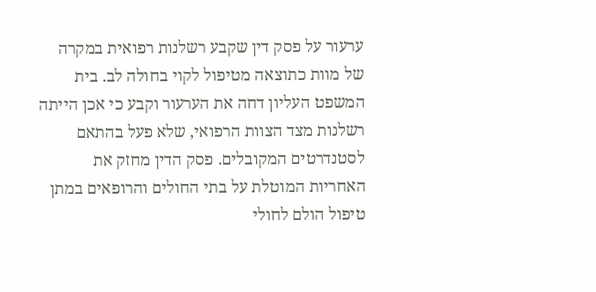ערעור על פסק דין שקבע רשלנות רפואית במקרה של מוות כתוצאה מטיפול לקוי בחולה לב. בית המשפט העליון דחה את הערעור וקבע כי אכן הייתה רשלנות מצד הצוות הרפואי, שלא פעל בהתאם לסטנדרטים המקובלים. פסק הדין מחזק את האחריות המוטלת על בתי החולים והרופאים במתן טיפול הולם לחולי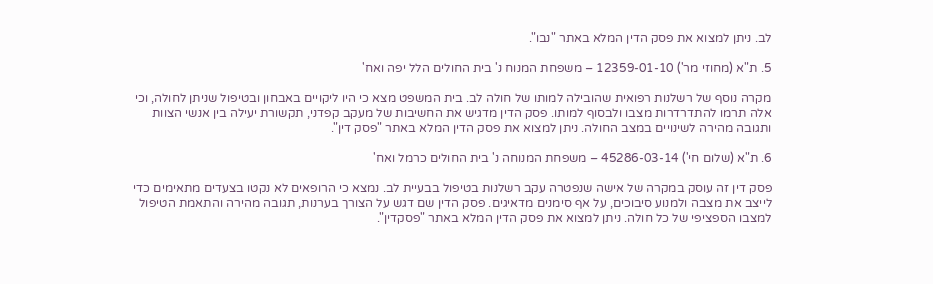לב. ניתן למצוא את פסק הדין המלא באתר "נבו".

5. ת"א (מחוזי מר') 12359-01-10 – משפחת המנוח נ' בית החולים הלל יפה ואח'

מקרה נוסף של רשלנות רפואית שהובילה למותו של חולה לב. בית המשפט מצא כי היו ליקויים באבחון ובטיפול שניתן לחולה, וכי אלה תרמו להתדרדרות מצבו ולבסוף למותו. פסק הדין מדגיש את החשיבות של מעקב קפדני, תקשורת יעילה בין אנשי הצוות ותגובה מהירה לשינויים במצב החולה. ניתן למצוא את פסק הדין המלא באתר "פסק דין".

6. ת"א (שלום חי') 45286-03-14 – משפחת המנוחה נ' בית החולים כרמל ואח'

פסק דין זה עוסק במקרה של אישה שנפטרה עקב רשלנות בטיפול בבעיית לב. נמצא כי הרופאים לא נקטו בצעדים מתאימים כדי לייצב את מצבה ולמנוע סיבוכים, על אף סימנים מדאיגים. פסק הדין שם דגש על הצורך בערנות, תגובה מהירה והתאמת הטיפול למצבו הספציפי של כל חולה. ניתן למצוא את פסק הדין המלא באתר "פסקדין".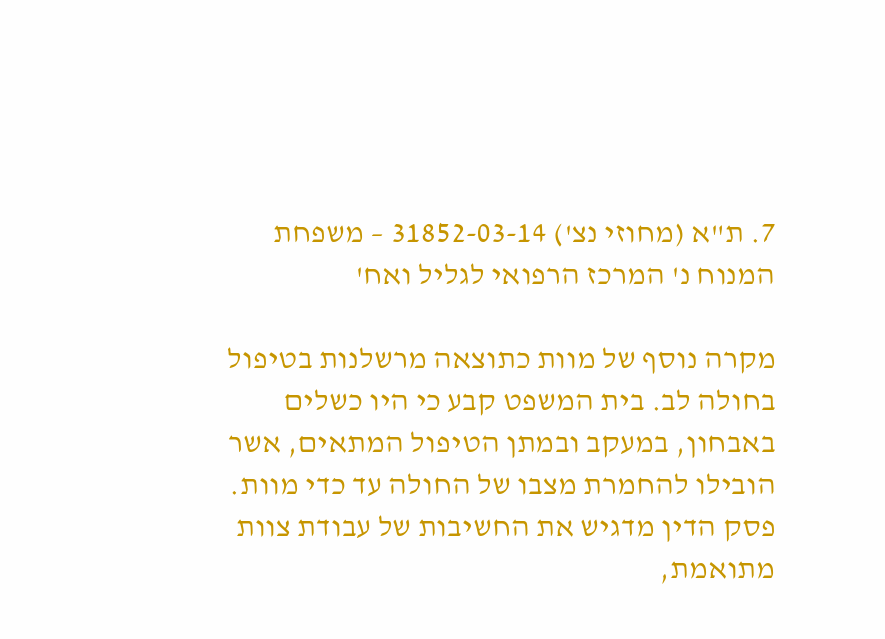7. ת"א (מחוזי נצ') 31852-03-14 – משפחת המנוח נ' המרכז הרפואי לגליל ואח'

מקרה נוסף של מוות כתוצאה מרשלנות בטיפול בחולה לב. בית המשפט קבע כי היו כשלים באבחון, במעקב ובמתן הטיפול המתאים, אשר הובילו להחמרת מצבו של החולה עד כדי מוות. פסק הדין מדגיש את החשיבות של עבודת צוות מתואמת,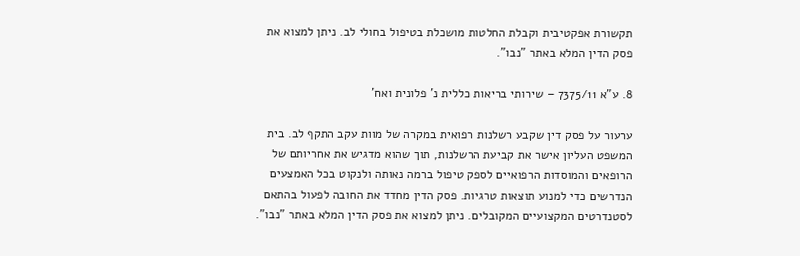תקשורת אפקטיבית וקבלת החלטות מושכלת בטיפול בחולי לב. ניתן למצוא את פסק הדין המלא באתר "נבו".

8. ע"א 7375/11 – שירותי בריאות כללית נ' פלונית ואח'

ערעור על פסק דין שקבע רשלנות רפואית במקרה של מוות עקב התקף לב. בית המשפט העליון אישר את קביעת הרשלנות, תוך שהוא מדגיש את אחריותם של הרופאים והמוסדות הרפואיים לספק טיפול ברמה נאותה ולנקוט בכל האמצעים הנדרשים כדי למנוע תוצאות טרגיות. פסק הדין מחדד את החובה לפעול בהתאם לסטנדרטים המקצועיים המקובלים. ניתן למצוא את פסק הדין המלא באתר "נבו".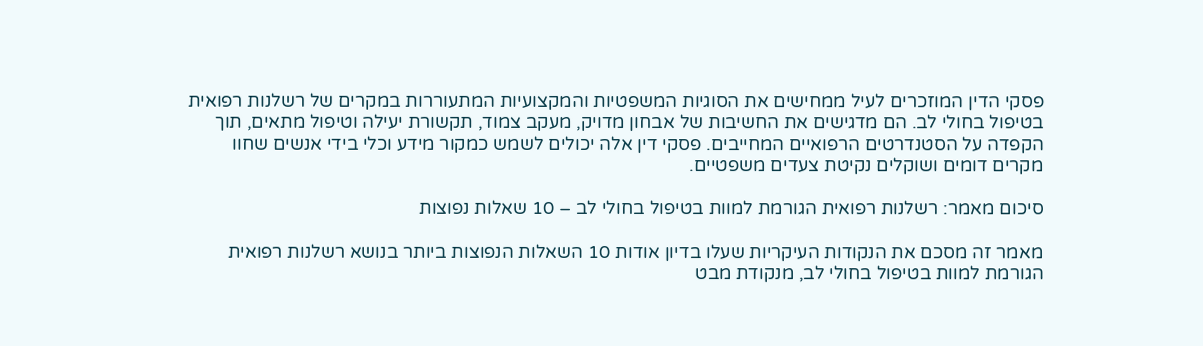פסקי הדין המוזכרים לעיל ממחישים את הסוגיות המשפטיות והמקצועיות המתעוררות במקרים של רשלנות רפואית בטיפול בחולי לב. הם מדגישים את החשיבות של אבחון מדויק, מעקב צמוד, תקשורת יעילה וטיפול מתאים, תוך הקפדה על הסטנדרטים הרפואיים המחייבים. פסקי דין אלה יכולים לשמש כמקור מידע וכלי בידי אנשים שחוו מקרים דומים ושוקלים נקיטת צעדים משפטיים.

סיכום מאמר: רשלנות רפואית הגורמת למוות בטיפול בחולי לב – 10 שאלות נפוצות

מאמר זה מסכם את הנקודות העיקריות שעלו בדיון אודות 10 השאלות הנפוצות ביותר בנושא רשלנות רפואית הגורמת למוות בטיפול בחולי לב, מנקודת מבט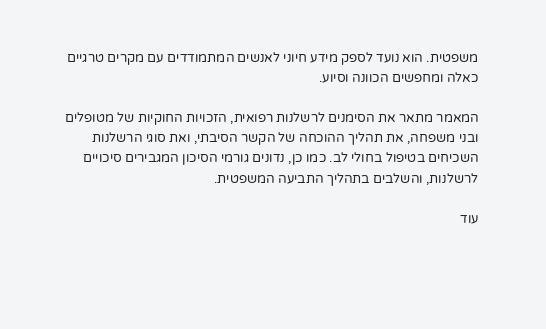משפטית. הוא נועד לספק מידע חיוני לאנשים המתמודדים עם מקרים טרגיים כאלה ומחפשים הכוונה וסיוע.

המאמר מתאר את הסימנים לרשלנות רפואית, הזכויות החוקיות של מטופלים ובני משפחה, את תהליך ההוכחה של הקשר הסיבתי, ואת סוגי הרשלנות השכיחים בטיפול בחולי לב. כמו כן, נדונים גורמי הסיכון המגבירים סיכויים לרשלנות, והשלבים בתהליך התביעה המשפטית.

עוד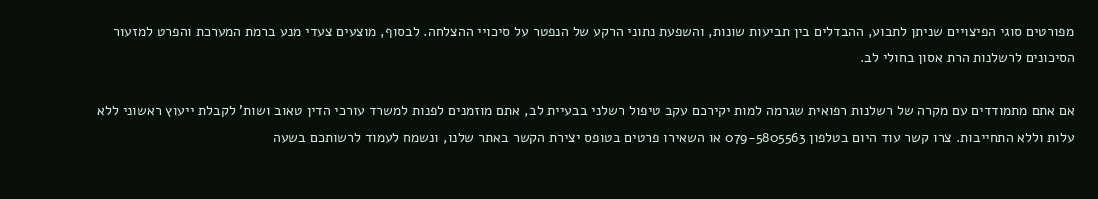מפורטים סוגי הפיצויים שניתן לתבוע, ההבדלים בין תביעות שונות, והשפעת נתוני הרקע של הנפטר על סיכויי ההצלחה. לבסוף, מוצעים צעדי מנע ברמת המערכת והפרט למזעור הסיכונים לרשלנות הרת אסון בחולי לב.

אם אתם מתמודדים עם מקרה של רשלנות רפואית שגרמה למות יקירכם עקב טיפול רשלני בבעיית לב, אתם מוזמנים לפנות למשרד עורכי הדין טאוב ושות' לקבלת ייעוץ ראשוני ללא עלות וללא התחייבות. צרו קשר עוד היום בטלפון 079-5805563 או השאירו פרטים בטופס יצירת הקשר באתר שלנו, ונשמח לעמוד לרשותכם בשעה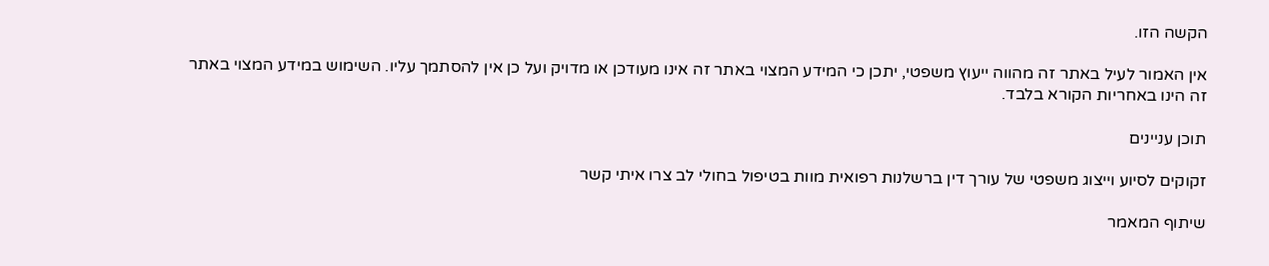הקשה הזו.

אין האמור לעיל באתר זה מהווה ייעוץ משפטי, יתכן כי המידע המצוי באתר זה אינו מעודכן או מדויק ועל כן אין להסתמך עליו. השימוש במידע המצוי באתר זה הינו באחריות הקורא בלבד.

תוכן עניינים

זקוקים לסיוע וייצוג משפטי של עורך דין ברשלנות רפואית מוות בטיפול בחולי לב צרו איתי קשר

שיתוף המאמר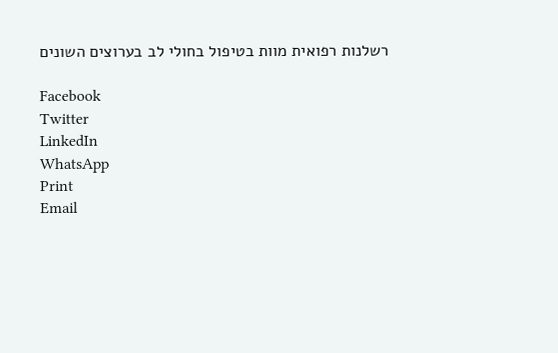רשלנות רפואית מוות בטיפול בחולי לב בערוצים השונים

Facebook
Twitter
LinkedIn
WhatsApp
Print
Email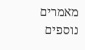מאמרים נוספים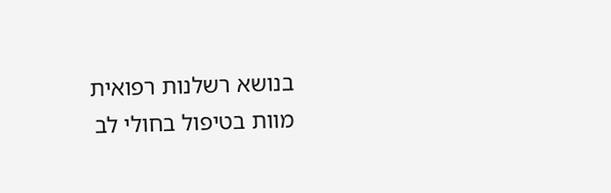בנושא רשלנות רפואית מוות בטיפול בחולי לב